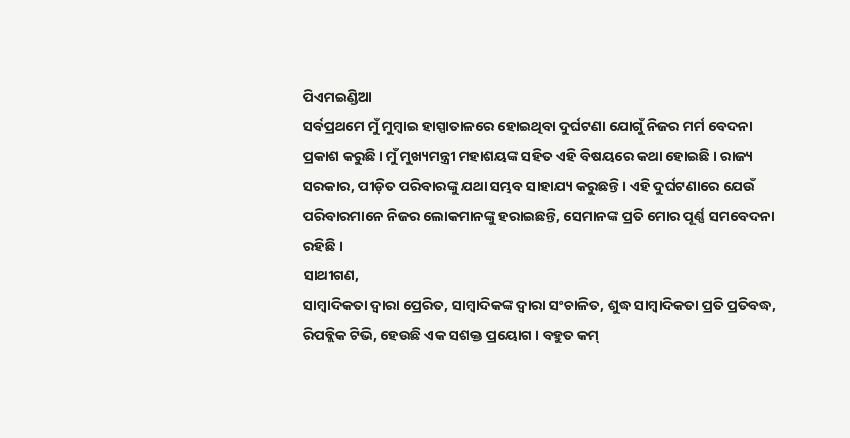ପିଏମଇଣ୍ଡିଆ
ସର୍ବପ୍ରଥମେ ମୁଁ ମୁମ୍ବାଇ ହାସ୍ପାତାଳରେ ହୋଇଥିବା ଦୁର୍ଘଟଣା ଯୋଗୁଁ ନିଜର ମର୍ମ ବେଦନା ପ୍ରକାଶ କରୁଛି । ମୁଁ ମୁଖ୍ୟମନ୍ତ୍ରୀ ମହାଶୟଙ୍କ ସହିତ ଏହି ବିଷୟରେ କଥା ହୋଇଛି । ରାଜ୍ୟ ସରକାର, ପୀଡ଼ିତ ପରିବାରଙ୍କୁ ଯଥା ସମ୍ଭବ ସାହାଯ୍ୟ କରୁଛନ୍ତି । ଏହି ଦୁର୍ଘଟଣାରେ ଯେଉଁ ପରିବାରମାନେ ନିଜର ଲୋକମାନଙ୍କୁ ହରାଇଛନ୍ତି, ସେମାନଙ୍କ ପ୍ରତି ମୋର ପୂର୍ଣ୍ଣ ସମବେଦନା ରହିଛି ।
ସାଥୀଗଣ,
ସାମ୍ବାଦିକତା ଦ୍ୱାରା ପ୍ରେରିତ, ସାମ୍ବାଦିକଙ୍କ ଦ୍ୱାରା ସଂଚାଳିତ, ଶୁଦ୍ଧ ସାମ୍ବାଦିକତା ପ୍ରତି ପ୍ରତିବଦ୍ଧ, ରିପବ୍ଲିକ ଟିଭି, ହେଉଛି ଏକ ସଶକ୍ତ ପ୍ରୟୋଗ । ବହୁତ କମ୍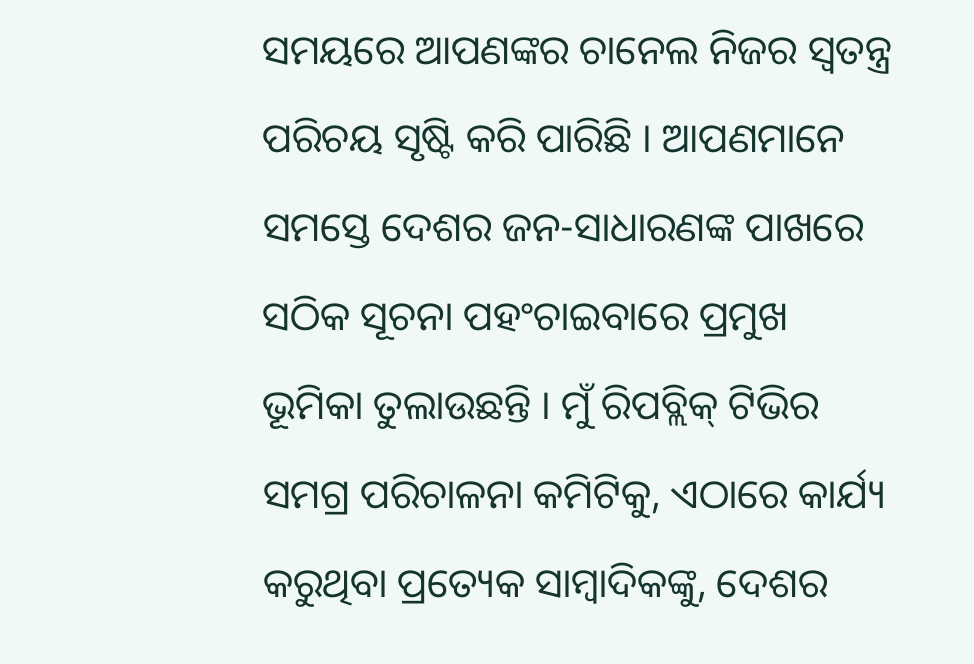ସମୟରେ ଆପଣଙ୍କର ଚାନେଲ ନିଜର ସ୍ୱତନ୍ତ୍ର ପରିଚୟ ସୃଷ୍ଟି କରି ପାରିଛି । ଆପଣମାନେ ସମସ୍ତେ ଦେଶର ଜନ-ସାଧାରଣଙ୍କ ପାଖରେ ସଠିକ ସୂଚନା ପହଂଚାଇବାରେ ପ୍ରମୁଖ ଭୂମିକା ତୁଲାଉଛନ୍ତି । ମୁଁ ରିପବ୍ଲିକ୍ ଟିଭିର ସମଗ୍ର ପରିଚାଳନା କମିଟିକୁ, ଏଠାରେ କାର୍ଯ୍ୟ କରୁଥିବା ପ୍ରତ୍ୟେକ ସାମ୍ବାଦିକଙ୍କୁ, ଦେଶର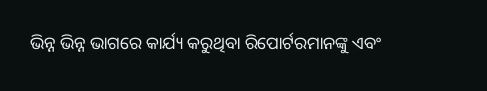ଭିନ୍ନ ଭିନ୍ନ ଭାଗରେ କାର୍ଯ୍ୟ କରୁଥିବା ରିପୋର୍ଟରମାନଙ୍କୁ ଏବଂ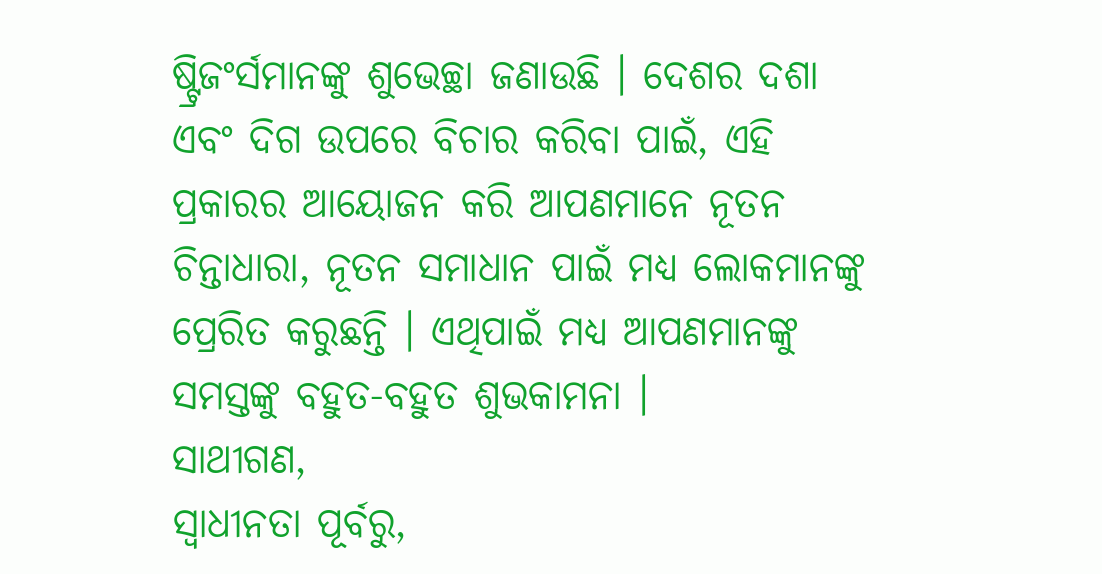ଷ୍ଟ୍ରିଜଂର୍ସମାନଙ୍କୁ ଶୁଭେଚ୍ଛା ଜଣାଉଛି । ଦେଶର ଦଶା ଏବଂ ଦିଗ ଉପରେ ବିଚାର କରିବା ପାଇଁ, ଏହି ପ୍ରକାରର ଆୟୋଜନ କରି ଆପଣମାନେ ନୂତନ ଚିନ୍ତାଧାରା, ନୂତନ ସମାଧାନ ପାଇଁ ମଧ୍ୟ ଲୋକମାନଙ୍କୁ ପ୍ରେରିତ କରୁଛନ୍ତି । ଏଥିପାଇଁ ମଧ୍ୟ ଆପଣମାନଙ୍କୁ ସମସ୍ତଙ୍କୁ ବହୁତ-ବହୁତ ଶୁଭକାମନା ।
ସାଥୀଗଣ,
ସ୍ୱାଧୀନତା ପୂର୍ବରୁ,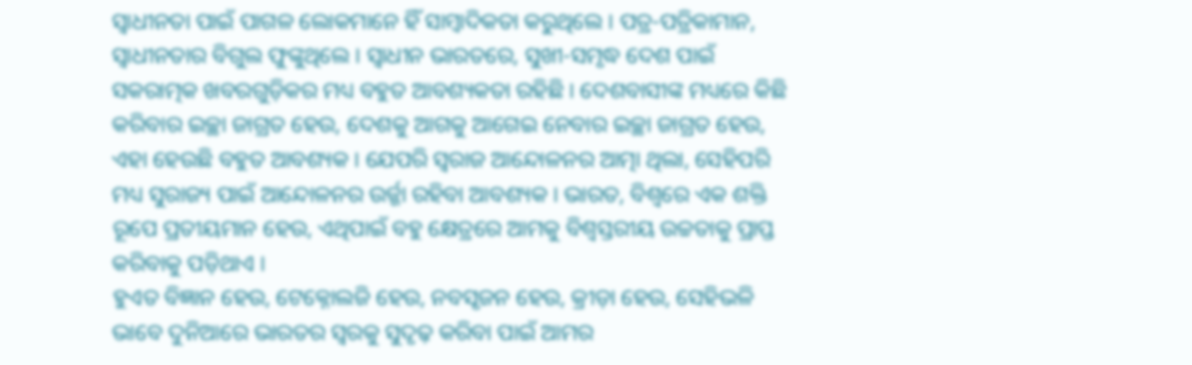ସ୍ୱାଧୀନତା ପାଇଁ ପାଗଳ ଲୋକମାନେ ହିଁ ସାମ୍ବାଦିକତା କରୁଥିଲେ । ପତ୍ର-ପତ୍ରିକାମାନ, ସ୍ୱାଧୀନତାର ବିଗୁଲ ଫୁଙ୍କୁଥିଲେ । ସ୍ୱାଧୀନ ଭାରତରେ, ସୁଖୀ-ସମୃଦ୍ଧ ଦେଶ ପାଇଁ ସକରାତ୍ମକ ଖବରଗୁଡ଼ିକର ମଧ୍ୟ ବହୁତ ଆବଶ୍ୟକତା ରହିଛି । ଦେଶବାସୀଙ୍କ ମଧ୍ୟରେ କିଛି କରିବାର ଇଚ୍ଛା ଜାଗ୍ରତ ହେଉ, ଦେଶକୁ ଆଗକୁ ଆଗେଇ ନେବାର ଇଚ୍ଛା ଜାଗ୍ରତ ହେଉ, ଏହା ହେଉଛି ବହୁତ ଆବଶ୍ୟକ । ଯେପରି ସ୍ୱରାଜ ଆନ୍ଦୋଳନର ଆତ୍ମା ଥିଲା, ସେହିପରି ମଧ୍ୟ ସୁରାଜ୍ୟ ପାଇଁ ଆନ୍ଦୋଳନର ଉର୍ଜ୍ଜା ରହିବା ଆବଶ୍ୟକ । ଭାରତ, ବିଶ୍ୱରେ ଏକ ଶକ୍ତି ରୂପେ ପ୍ରତୀୟମାନ ହେଉ, ଏଥିପାଇଁ ବହୁ କ୍ଷେତ୍ରରେ ଆମକୁ ବିଶ୍ୱସ୍ତରୀୟ ଉଚ୍ଚତାକୁ ପ୍ରାପ୍ତ କରିବାକୁ ପଡ଼ିଥାଏ ।
ହୁଏତ ବିଜ୍ଞାନ ହେଉ, ଟେକ୍ନୋଲଜି ହେଉ, ନବସୃଜନ ହେଉ, କ୍ରୀଡ଼ା ହେଉ, ସେହିଭଳି ଭାବେ ଦୁନିଆରେ ଭାରତର ସ୍ୱରକୁ ସୁଦୃଢ଼ କରିବା ପାଇଁ ଆମର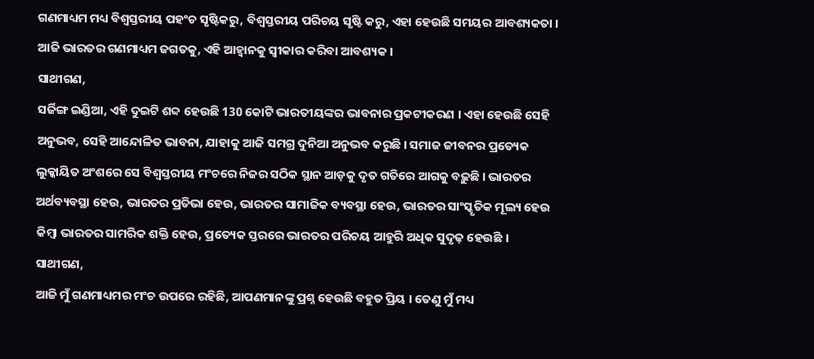ଗଣମାଧ୍ୟମ ମଧ୍ୟ ବିଶ୍ୱସ୍ତରୀୟ ପହଂଚ ସୃଷ୍ଟିକରୁ, ବିଶ୍ୱସ୍ତରୀୟ ପରିଚୟ ସୃଷ୍ଟି କରୁ, ଏହା ହେଉଛି ସମୟର ଆବଶ୍ୟକତା । ଆଜି ଭାରତର ଗଣମାଧ୍ୟମ ଜଗତକୁ, ଏହି ଆହ୍ୱାନକୁ ସ୍ୱୀକାର କରିବା ଆବଶ୍ୟକ ।
ସାଥୀଗଣ,
ସର୍ଜିଙ୍ଗ ଇଣ୍ଡିଆ, ଏହି ଦୁଇଟି ଶବ୍ଦ ହେଉଛି 130 କୋଟି ଭାରତୀୟଙ୍କର ଭାବନାର ପ୍ରକଟୀକରଣ । ଏହା ହେଉଛି ସେହି ଅନୁଭବ, ସେହି ଆନ୍ଦୋଳିତ ଭାବନା, ଯାହାକୁ ଆଜି ସମଗ୍ର ଦୁନିଆ ଅନୁଭବ କରୁଛି । ସମାଜ ଜୀବନର ପ୍ରତ୍ୟେକ ଲୁକ୍କାୟିତ ଅଂଶରେ ସେ ବିଶ୍ୱସ୍ତରୀୟ ମଂଚରେ ନିଜର ସଠିକ ସ୍ଥାନ ଆଡ଼କୁ ଦୃତ ଗତିରେ ଆଗକୁ ବଢ଼ୁଛି । ଭାରତର ଅର୍ଥବ୍ୟବସ୍ଥା ହେଉ, ଭାରତର ପ୍ରତିଭା ହେଉ, ଭାରତର ସାମାଜିକ ବ୍ୟବସ୍ଥା ହେଉ, ଭାରତର ସାଂସ୍କୃତିକ ମୂଲ୍ୟ ହେଉ କିମ୍ବା ଭାରତର ସାମରିକ ଶକ୍ତି ହେଉ, ପ୍ରତ୍ୟେକ ସ୍ତରରେ ଭାରତର ପରିଚୟ ଆହୁରି ଅଧିକ ସୁଦୃଢ଼ ହେଉଛି ।
ସାଥୀଗଣ,
ଆଜି ମୁଁ ଗଣମାଧ୍ୟମର ମଂଚ ଉପରେ ରହିଛି, ଆପଣମାନଙ୍କୁ ପ୍ରଶ୍ନ ହେଉଛି ବହୁତ ପ୍ରିୟ । ତେଣୁ ମୁଁ ମଧ୍ୟ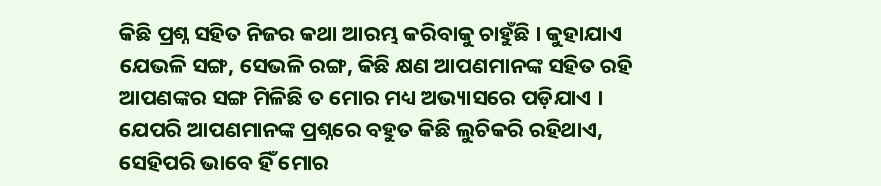କିଛି ପ୍ରଶ୍ନ ସହିତ ନିଜର କଥା ଆରମ୍ଭ କରିବାକୁ ଚାହୁଁଛି । କୁହାଯାଏ ଯେଭଳି ସଙ୍ଗ, ସେଭଳି ରଙ୍ଗ, କିଛି କ୍ଷଣ ଆପଣମାନଙ୍କ ସହିତ ରହି ଆପଣଙ୍କର ସଙ୍ଗ ମିଳିଛି ତ ମୋର ମଧ୍ୟ ଅଭ୍ୟାସରେ ପଡ଼ିଯାଏ । ଯେପରି ଆପଣମାନଙ୍କ ପ୍ରଶ୍ନରେ ବହୁତ କିଛି ଲୁଚିକରି ରହିଥାଏ, ସେହିପରି ଭାବେ ହିଁ ମୋର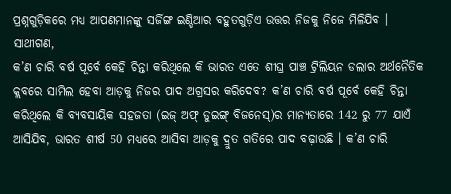ପ୍ରଶ୍ନଗୁଡ଼ିକରେ ମଧ୍ୟ ଆପଣମାନଙ୍କୁ ସର୍ଜିଙ୍ଗ ଇଣ୍ଡିଆର ବହୁତଗୁଡ଼ିଏ ଉତ୍ତର ନିଜକୁ ନିଜେ ମିଳିଯିବ ।
ସାଥୀଗଣ,
କ’ଣ ଚାରି ବର୍ଷ ପୂର୍ବେ କେହି ଚିନ୍ତା କରିଥିଲେ କି ଭାରତ ଏତେ ଶୀଘ୍ର ପାଞ୍ଚ ଟ୍ରିଲିୟନ ଡଲାର ଅର୍ଥନୈତିକ କ୍ଲବରେ ସାମିଲ ହେବା ଆଡ଼କୁ ନିଜର ପାଦ ଅଗ୍ରସର କରିଦେବ? କ’ଣ ଚାରି ବର୍ଷ ପୂର୍ବେ କେହି ଚିନ୍ତା କରିଥିଲେ କି ବ୍ୟବସାୟିକ ସହଜତା (ଇଜ୍ ଅଫ୍ ଡୁଇଙ୍ଗ୍ ବିଜନେସ୍)ର ମାନ୍ୟତାରେ 142 ରୁ 77 ଯାଏଁ ଆସିଯିବ, ଭାରତ ଶୀର୍ଷ 50 ମଧ୍ୟରେ ଆସିବା ଆଡ଼କୁ ଦ୍ରୁତ ଗତିରେ ପାଦ ବଢ଼ାଉଛି । କ’ଣ ଚାରି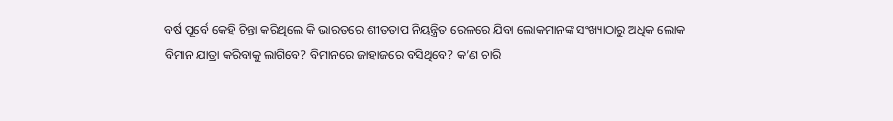ବର୍ଷ ପୂର୍ବେ କେହି ଚିନ୍ତା କରିଥିଲେ କି ଭାରତରେ ଶୀତତାପ ନିୟନ୍ତ୍ରିତ ରେଳରେ ଯିବା ଲୋକମାନଙ୍କ ସଂଖ୍ୟାଠାରୁ ଅଧିକ ଲୋକ ବିମାନ ଯାତ୍ରା କରିବାକୁ ଲାଗିବେ? ବିମାନରେ ଜାହାଜରେ ବସିଥିବେ? କ’ଣ ଚାରି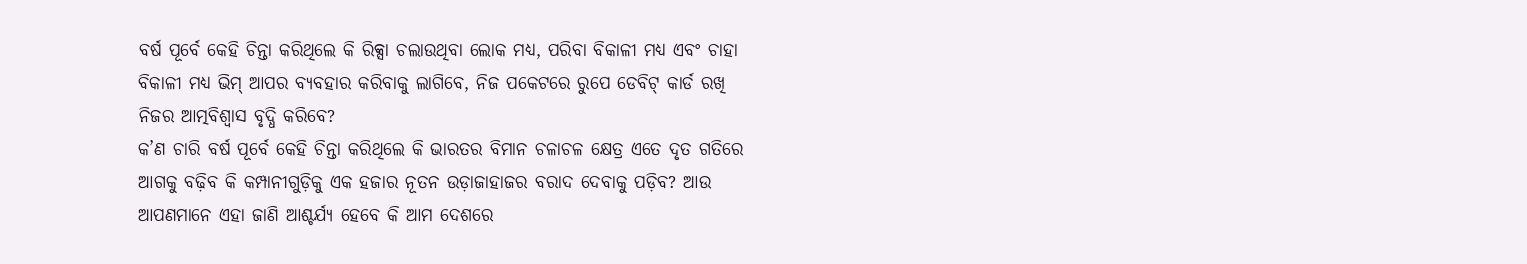ବର୍ଷ ପୂର୍ବେ କେହି ଚିନ୍ତା କରିଥିଲେ କି ରିକ୍ସା ଚଲାଉଥିବା ଲୋକ ମଧ୍ୟ, ପରିବା ବିକାଳୀ ମଧ୍ୟ ଏବଂ ଚାହା ବିକାଳୀ ମଧ୍ୟ ଭିମ୍ ଆପର ବ୍ୟବହାର କରିବାକୁ ଲାଗିବେ, ନିଜ ପକେଟରେ ରୁପେ ଡେବିଟ୍ କାର୍ଡ ରଖି ନିଜର ଆତ୍ମବିଶ୍ୱାସ ବୃଦ୍ଧି କରିବେ?
କ’ଣ ଚାରି ବର୍ଷ ପୂର୍ବେ କେହି ଚିନ୍ତା କରିଥିଲେ କି ଭାରତର ବିମାନ ଚଳାଚଳ କ୍ଷେତ୍ର ଏତେ ଦୃତ ଗତିରେ ଆଗକୁ ବଢ଼ିବ କି କମ୍ପାନୀଗୁଡ଼ିକୁ ଏକ ହଜାର ନୂତନ ଉଡ଼ାଜାହାଜର ବରାଦ ଦେବାକୁ ପଡ଼ିବ? ଆଉ ଆପଣମାନେ ଏହା ଜାଣି ଆଶ୍ଚର୍ଯ୍ୟ ହେବେ କି ଆମ ଦେଶରେ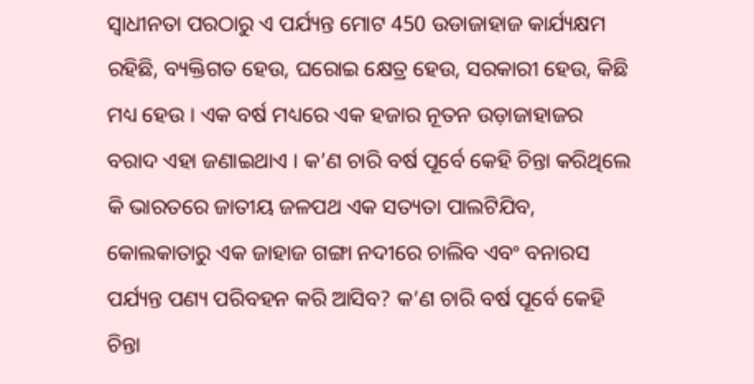ସ୍ୱାଧୀନତା ପରଠାରୁ ଏ ପର୍ଯ୍ୟନ୍ତ ମୋଟ 450 ଉଡାଜାହାଜ କାର୍ଯ୍ୟକ୍ଷମ ରହିଛି, ବ୍ୟକ୍ତିଗତ ହେଉ, ଘରୋଇ କ୍ଷେତ୍ର ହେଉ, ସରକାରୀ ହେଉ, କିଛି ମଧ୍ୟ ହେଉ । ଏକ ବର୍ଷ ମଧ୍ୟରେ ଏକ ହଜାର ନୂତନ ଉଡ଼ାଜାହାଜର ବରାଦ ଏହା ଜଣାଇଥାଏ । କ’ଣ ଚାରି ବର୍ଷ ପୂର୍ବେ କେହି ଚିନ୍ତା କରିଥିଲେ କି ଭାରତରେ ଜାତୀୟ ଜଳପଥ ଏକ ସତ୍ୟତା ପାଲଟିଯିବ, କୋଲକାତାରୁ ଏକ ଜାହାଜ ଗଙ୍ଗା ନଦୀରେ ଚାଲିବ ଏବଂ ବନାରସ ପର୍ଯ୍ୟନ୍ତ ପଣ୍ୟ ପରିବହନ କରି ଆସିବ? କ’ଣ ଚାରି ବର୍ଷ ପୂର୍ବେ କେହି ଚିନ୍ତା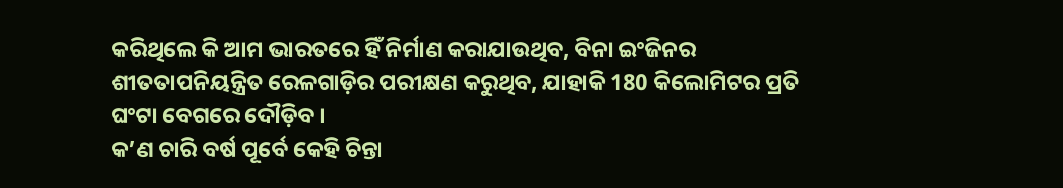କରିଥିଲେ କି ଆମ ଭାରତରେ ହିଁ ନିର୍ମାଣ କରାଯାଉଥିବ, ବିନା ଇଂଜିନର ଶୀତତାପନିୟନ୍ତ୍ରିତ ରେଳଗାଡ଼ିର ପରୀକ୍ଷଣ କରୁଥିବ, ଯାହାକି 180 କିଲୋମିଟର ପ୍ରତି ଘଂଟା ବେଗରେ ଦୌଡ଼ିବ ।
କ’ଣ ଚାରି ବର୍ଷ ପୂର୍ବେ କେହି ଚିନ୍ତା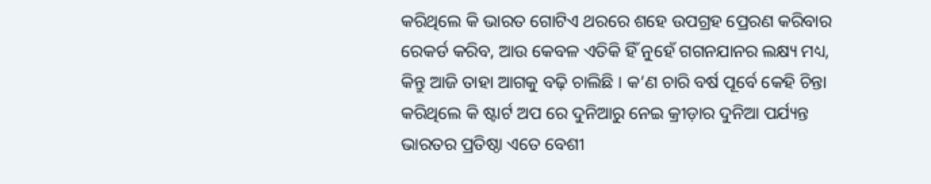କରିଥିଲେ କି ଭାରତ ଗୋଟିଏ ଥରରେ ଶହେ ଉପଗ୍ରହ ପ୍ରେରଣ କରିବାର ରେକର୍ଡ କରିବ, ଆଉ କେବଳ ଏତିକି ହିଁ ନୁହେଁ ଗଗନଯାନର ଲକ୍ଷ୍ୟ ମଧ୍ୟ, କିନ୍ତୁ ଆଜି ତାହା ଆଗକୁ ବଢ଼ି ଚାଲିଛି । କ’ଣ ଚାରି ବର୍ଷ ପୂର୍ବେ କେହି ଚିନ୍ତା କରିଥିଲେ କି ଷ୍ଟାର୍ଟ ଅପ ରେ ଦୁନିଆରୁ ନେଇ କ୍ରୀଡ଼ାର ଦୁନିଆ ପର୍ଯ୍ୟନ୍ତ ଭାରତର ପ୍ରତିଷ୍ଠା ଏତେ ବେଶୀ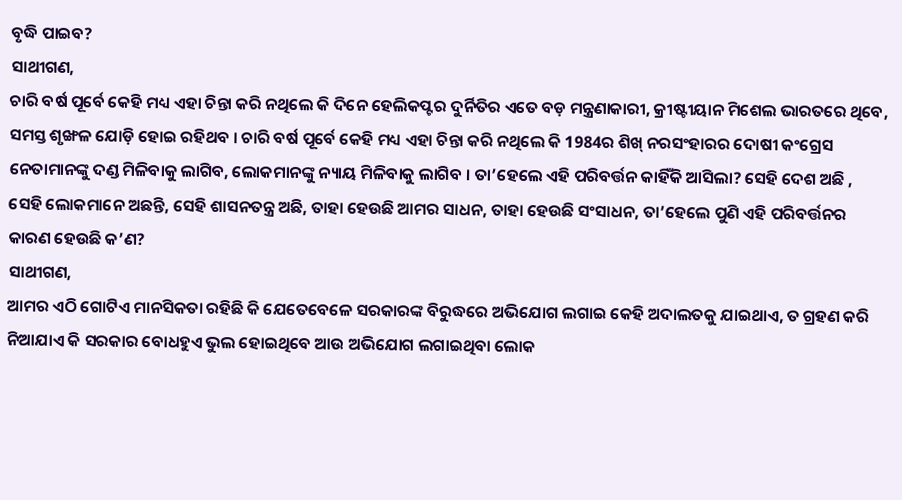ବୃଦ୍ଧି ପାଇବ?
ସାଥୀଗଣ,
ଚାରି ବର୍ଷ ପୂର୍ବେ କେହି ମଧ୍ୟ ଏହା ଚିନ୍ତା କରି ନଥିଲେ କି ଦିନେ ହେଲିକପ୍ଟର ଦୁର୍ନିତିର ଏତେ ବଡ଼ ମନ୍ତ୍ରଣାକାରୀ, କ୍ରୀଷ୍ଟୀୟାନ ମିଶେଲ ଭାରତରେ ଥିବେ, ସମସ୍ତ ଶୃଙ୍ଖଳ ଯୋଡ଼ି ହୋଇ ରହିଥବ । ଚାରି ବର୍ଷ ପୂର୍ବେ କେହି ମଧ୍ୟ ଏହା ଚିନ୍ତା କରି ନଥିଲେ କି 1984ର ଶିଖ୍ ନରସଂହାରର ଦୋଷୀ କଂଗ୍ରେସ ନେତାମାନଙ୍କୁ ଦଣ୍ଡ ମିଳିବାକୁ ଲାଗିବ, ଲୋକମାନଙ୍କୁ ନ୍ୟାୟ ମିଳିବାକୁ ଲାଗିବ । ତା’ହେଲେ ଏହି ପରିବର୍ତ୍ତନ କାହିଁକି ଆସିଲା? ସେହି ଦେଶ ଅଛି , ସେହି ଲୋକମାନେ ଅଛନ୍ତି, ସେହି ଶାସନତନ୍ତ୍ର ଅଛି, ତାହା ହେଉଛି ଆମର ସାଧନ, ତାହା ହେଉଛି ସଂସାଧନ, ତା’ହେଲେ ପୁଣି ଏହି ପରିବର୍ତ୍ତନର କାରଣ ହେଉଛି କ’ଣ?
ସାଥୀଗଣ,
ଆମର ଏଠି ଗୋଟିଏ ମାନସିକତା ରହିଛି କି ଯେତେବେଳେ ସରକାରଙ୍କ ବିରୁଦ୍ଧରେ ଅଭିଯୋଗ ଲଗାଇ କେହି ଅଦାଲତକୁ ଯାଇଥାଏ, ତ ଗ୍ରହଣ କରି ନିଆଯାଏ କି ସରକାର ବୋଧହୁଏ ଭୁଲ ହୋଇଥିବେ ଆଉ ଅଭିଯୋଗ ଲଗାଇଥିବା ଲୋକ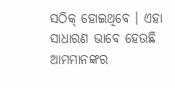ସଠିକ୍ ହୋଇଥିବେ । ଏହା ସାଧାରଣ ଭାବେ ହେଉଛି ଆମମାନଙ୍କର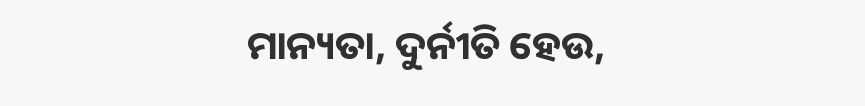ମାନ୍ୟତା, ଦୁର୍ନୀତି ହେଉ,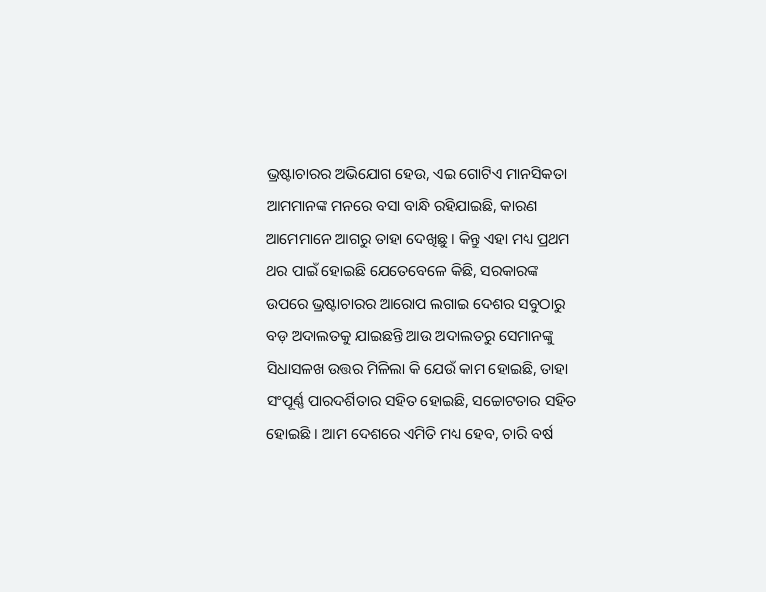ଭ୍ରଷ୍ଟାଚାରର ଅଭିଯୋଗ ହେଉ, ଏଇ ଗୋଟିଏ ମାନସିକତା ଆମମାନଙ୍କ ମନରେ ବସା ବାନ୍ଧି ରହିଯାଇଛି, କାରଣ ଆମେମାନେ ଆଗରୁ ତାହା ଦେଖିଛୁ । କିନ୍ତୁ ଏହା ମଧ୍ୟ ପ୍ରଥମ ଥର ପାଇଁ ହୋଇଛି ଯେତେବେଳେ କିଛି, ସରକାରଙ୍କ ଉପରେ ଭ୍ରଷ୍ଟାଚାରର ଆରୋପ ଲଗାଇ ଦେଶର ସବୁଠାରୁ ବଡ଼ ଅଦାଲତକୁ ଯାଇଛନ୍ତି ଆଉ ଅଦାଲତରୁ ସେମାନଙ୍କୁ ସିଧାସଳଖ ଉତ୍ତର ମିଳିଲା କି ଯେଉଁ କାମ ହୋଇଛି, ତାହା ସଂପୂର୍ଣ୍ଣ ପାରଦର୍ଶିତାର ସହିତ ହୋଇଛି, ସଚ୍ଚୋଟତାର ସହିତ ହୋଇଛି । ଆମ ଦେଶରେ ଏମିତି ମଧ୍ୟ ହେବ, ଚାରି ବର୍ଷ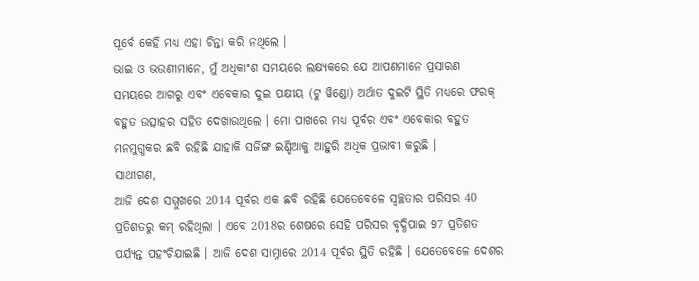ପୂର୍ବେ କେହି ମଧ୍ୟ ଏହା ଚିନ୍ତା କରି ନଥିଲେ ।
ଭାଇ ଓ ଭଉଣୀମାନେ, ମୁଁ ଅଧିକାଂଶ ସମୟରେ ଲକ୍ଷ୍ୟକରେ ଯେ ଆପଣମାନେ ପ୍ରସାରଣ ସମୟରେ ଆଗରୁ ଏବଂ ଏବେକାର ଦୁଇ ପକ୍ଷୀୟ (ଟୁ ୱିଣ୍ଡୋ) ଅର୍ଥାତ ଦୁଇଟି ସ୍ଥିତି ମଧ୍ୟରେ ଫରକ୍ ବହୁତ ଉତ୍ସାହର ସହିତ ଦେଖାଉଥିଲେ । ମୋ ପାଖରେ ମଧ୍ୟ ପୂର୍ବର ଏବଂ ଏବେକାର ବହୁତ ମନମୁଗ୍ଧକର ଛବି ରହିଛି ଯାହାକି ସର୍ଜିଙ୍ଗ ଇଣ୍ଡିଆକୁ ଆହୁରି ଅଧିକ ପ୍ରଭାବୀ କରୁଛି ।
ସାଥୀଗଣ,
ଆଜି ଦେଶ ସମ୍ମୁଖରେ 2014 ପୂର୍ବର ଏକ ଛବି ରହିଛି ଯେତେବେଳେ ସ୍ୱଚ୍ଛତାର ପରିସର 40 ପ୍ରତିଶତରୁ କମ୍ ରହିଥିଲା । ଏବେ 2018ର ଶେଷରେ ସେହି ପରିସର ବୃଦ୍ଧିପାଇ 97 ପ୍ରତିଶତ ପର୍ଯ୍ୟନ୍ତ ପହଂଚିଯାଇଛି । ଆଜି ଦେଶ ସାମ୍ନାରେ 2014 ପୂର୍ବର ସ୍ଥିତି ରହିଛି । ଯେତେବେଳେ ଦେଶର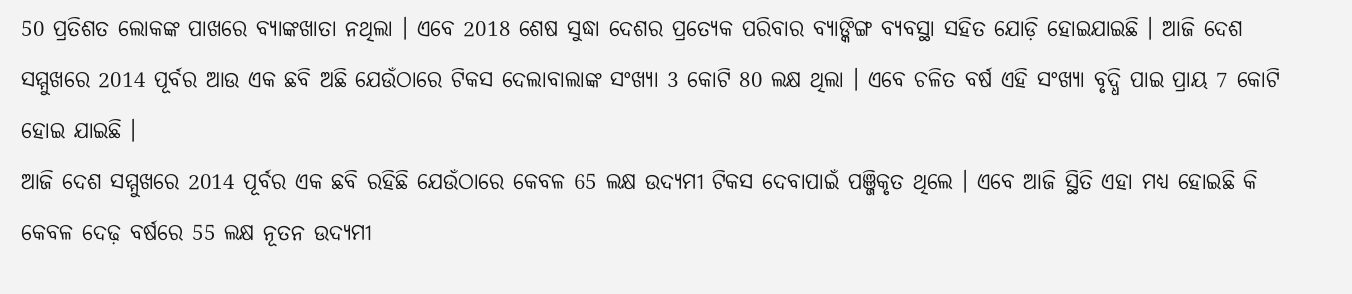50 ପ୍ରତିଶତ ଲୋକଙ୍କ ପାଖରେ ବ୍ୟାଙ୍କଖାତା ନଥିଲା । ଏବେ 2018 ଶେଷ ସୁଦ୍ଧା ଦେଶର ପ୍ରତ୍ୟେକ ପରିବାର ବ୍ୟାଙ୍କିଙ୍ଗ ବ୍ୟବସ୍ଥା ସହିତ ଯୋଡ଼ି ହୋଇଯାଇଛି । ଆଜି ଦେଶ ସମ୍ମୁଖରେ 2014 ପୂର୍ବର ଆଉ ଏକ ଛବି ଅଛି ଯେଉଁଠାରେ ଟିକସ ଦେଲାବାଲାଙ୍କ ସଂଖ୍ୟା 3 କୋଟି 80 ଲକ୍ଷ ଥିଲା । ଏବେ ଚଳିତ ବର୍ଷ ଏହି ସଂଖ୍ୟା ବୃଦ୍ଧି ପାଇ ପ୍ରାୟ 7 କୋଟି ହୋଇ ଯାଇଛି ।
ଆଜି ଦେଶ ସମ୍ମୁଖରେ 2014 ପୂର୍ବର ଏକ ଛବି ରହିଛି ଯେଉଁଠାରେ କେବଳ 65 ଲକ୍ଷ ଉଦ୍ୟମୀ ଟିକସ ଦେବାପାଇଁ ପଞ୍ଜିକୃତ ଥିଲେ । ଏବେ ଆଜି ସ୍ଥିତି ଏହା ମଧ୍ୟ ହୋଇଛି କି କେବଳ ଦେଢ଼ ବର୍ଷରେ 55 ଲକ୍ଷ ନୂତନ ଉଦ୍ୟମୀ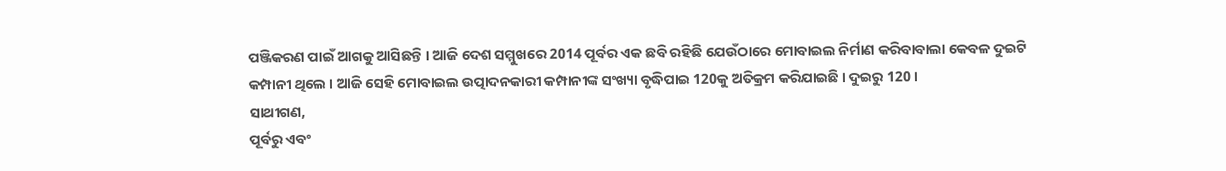ପଞ୍ଜିକରଣ ପାଇଁ ଆଗକୁ ଆସିଛନ୍ତି । ଆଜି ଦେଶ ସମ୍ମୁଖରେ 2014 ପୂର୍ବର ଏକ ଛବି ରହିଛି ଯେଉଁଠାରେ ମୋବାଇଲ ନିର୍ମାଣ କରିବାବାଲା କେବଳ ଦୁଇଟି କମ୍ପାନୀ ଥିଲେ । ଆଜି ସେହି ମୋବାଇଲ ଉତ୍ପାଦନକାରୀ କମ୍ପାନୀଙ୍କ ସଂଖ୍ୟା ବୃଦ୍ଧିପାଇ 120କୁ ଅତିକ୍ରମ କରିଯାଇଛି । ଦୁଇରୁ 120 ।
ସାଥୀଗଣ,
ପୂର୍ବରୁ ଏବଂ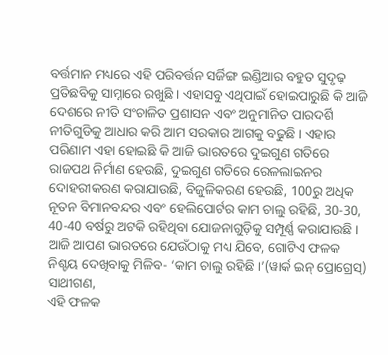ବର୍ତ୍ତମାନ ମଧ୍ୟରେ ଏହି ପରିବର୍ତ୍ତନ ସର୍ଜିଙ୍ଗ ଇଣ୍ଡିଆର ବହୁତ ସୁଦୃଢ଼ ପ୍ରତିଛବିକୁ ସାମ୍ନାରେ ରଖୁଛି । ଏହାସବୁ ଏଥିପାଇଁ ହୋଇପାରୁଛି କି ଆଜି ଦେଶରେ ନୀତି ସଂଚାଳିତ ପ୍ରଶାସନ ଏବଂ ଅନୁମାନିତ ପାରଦର୍ଶି ନୀତିଗୁଡିକୁ ଆଧାର କରି ଆମ ସରକାର ଆଗକୁ ବଢୁଛି । ଏହାର ପରିଣାମ ଏହା ହୋଇଛି କି ଆଜି ଭାରତରେ ଦୁଇଗୁଣ ଗତିରେ ରାଜପଥ ନିର୍ମାଣ ହେଉଛି, ଦୁଇଗୁଣ ଗତିରେ ରେଳଲାଇନର ଦୋହରୀକରଣ କରାଯାଉଛି, ବିଜୁଳିକରଣ ହେଉଛି, 100ରୁ ଅଧିକ ନୂତନ ବିମାନବନ୍ଦର ଏବଂ ହେଲିପୋର୍ଟର କାମ ଚାଲୁ ରହିଛି, 30-30, 40-40 ବର୍ଷରୁ ଅଟକି ରହିଥିବା ଯୋଜନାଗୁଡ଼ିକୁ ସମ୍ପୂର୍ଣ୍ଣ କରାଯାଉଛି ।
ଆଜି ଆପଣ ଭାରତରେ ଯେଉଁଠାକୁ ମଧ୍ୟ ଯିବେ, ଗୋଟିଏ ଫଳକ ନିଶ୍ଚୟ ଦେଖିବାକୁ ମିଳିବ- ‘କାମ ଚାଲୁ ରହିଛି ।’(ୱାର୍କ ଇନ୍ ପ୍ରୋଗ୍ରେସ୍)
ସାଥୀଗଣ,
ଏହି ଫଳକ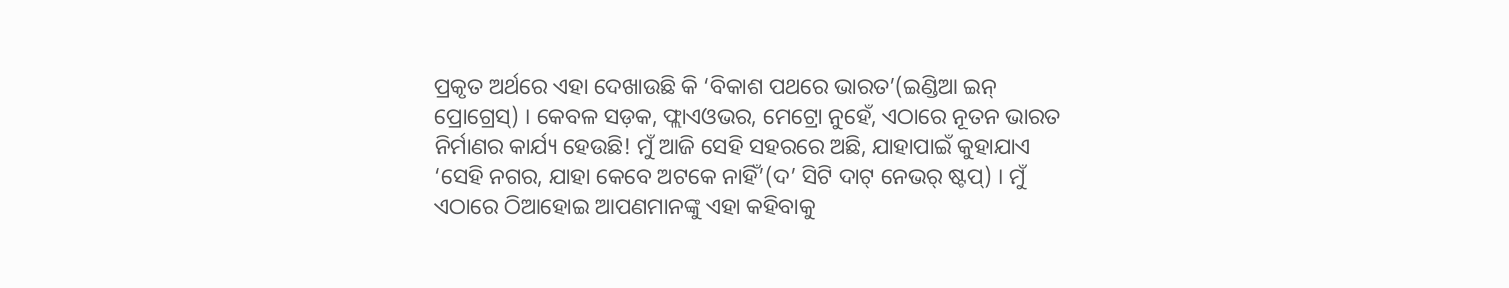ପ୍ରକୃତ ଅର୍ଥରେ ଏହା ଦେଖାଉଛି କି ‘ବିକାଶ ପଥରେ ଭାରତ’(ଇଣ୍ଡିଆ ଇନ୍ ପ୍ରୋଗ୍ରେସ୍) । କେବଳ ସଡ଼କ, ଫ୍ଲାଏଓଭର, ମେଟ୍ରୋ ନୁହେଁ, ଏଠାରେ ନୂତନ ଭାରତ ନିର୍ମାଣର କାର୍ଯ୍ୟ ହେଉଛି! ମୁଁ ଆଜି ସେହି ସହରରେ ଅଛି, ଯାହାପାଇଁ କୁହାଯାଏ ‘ସେହି ନଗର, ଯାହା କେବେ ଅଟକେ ନାହିଁ’(ଦ’ ସିଟି ଦାଟ୍ ନେଭର୍ ଷ୍ଟପ୍) । ମୁଁ ଏଠାରେ ଠିଆହୋଇ ଆପଣମାନଙ୍କୁ ଏହା କହିବାକୁ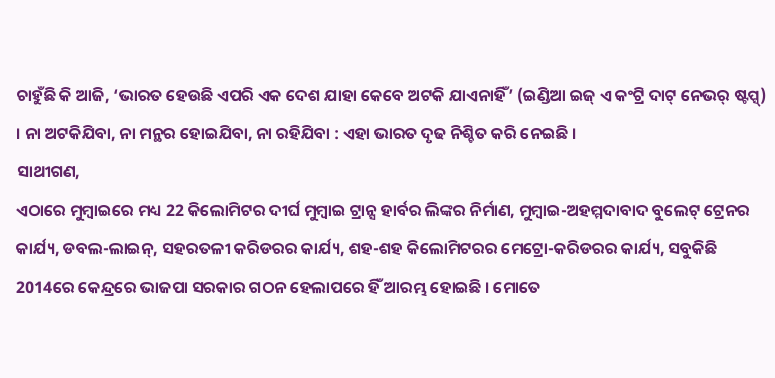ଚାହୁଁଛି କି ଆଜି, ‘ଭାରତ ହେଉଛି ଏପରି ଏକ ଦେଶ ଯାହା କେବେ ଅଟକି ଯାଏନାହିଁ’ (ଇଣ୍ଡିଆ ଇଜ୍ ଏ କଂଟ୍ରି ଦାଟ୍ ନେଭର୍ ଷ୍ଟପ୍ସ୍) । ନା ଅଟକିଯିବା, ନା ମନ୍ଥର ହୋଇଯିବା, ନା ରହିଯିବା : ଏହା ଭାରତ ଦୃଢ ନିଶ୍ଚିତ କରି ନେଇଛି ।
ସାଥୀଗଣ,
ଏଠାରେ ମୁମ୍ବାଇରେ ମଧ୍ୟ 22 କିଲୋମିଟର ଦୀର୍ଘ ମୁମ୍ବାଇ ଟ୍ରାନ୍ସ ହାର୍ବର ଲିଙ୍କର ନିର୍ମାଣ, ମୁମ୍ବାଇ-ଅହମ୍ମଦାବାଦ ବୁଲେଟ୍ ଟ୍ରେନର କାର୍ଯ୍ୟ, ଡବଲ-ଲାଇନ୍, ସହରତଳୀ କରିଡରର କାର୍ଯ୍ୟ, ଶହ-ଶହ କିଲୋମିଟରର ମେଟ୍ରୋ-କରିଡରର କାର୍ଯ୍ୟ, ସବୁକିଛି 2014ରେ କେନ୍ଦ୍ରରେ ଭାଜପା ସରକାର ଗଠନ ହେଲାପରେ ହିଁ ଆରମ୍ଭ ହୋଇଛି । ମୋତେ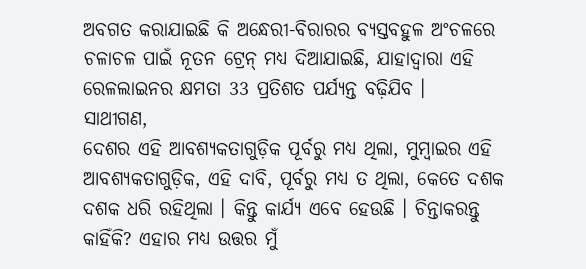ଅବଗତ କରାଯାଇଛି କି ଅନ୍ଧେରୀ-ବିରାରର ବ୍ୟସ୍ତବହୁଳ ଅଂଚଳରେ ଚଳାଚଳ ପାଇଁ ନୂତନ ଟ୍ରେନ୍ ମଧ୍ୟ ଦିଆଯାଇଛି, ଯାହାଦ୍ୱାରା ଏହି ରେଳଲାଇନର କ୍ଷମତା 33 ପ୍ରତିଶତ ପର୍ଯ୍ୟନ୍ତ ବଢ଼ିଯିବ ।
ସାଥୀଗଣ,
ଦେଶର ଏହି ଆବଶ୍ୟକତାଗୁଡ଼ିକ ପୂର୍ବରୁ ମଧ୍ୟ ଥିଲା, ମୁମ୍ବାଇର ଏହି ଆବଶ୍ୟକତାଗୁଡ଼ିକ, ଏହି ଦାବି, ପୂର୍ବରୁ ମଧ୍ୟ ତ ଥିଲା, କେତେ ଦଶକ ଦଶକ ଧରି ରହିଥିଲା । କିନ୍ତୁ କାର୍ଯ୍ୟ ଏବେ ହେଉଛି । ଚିନ୍ତାକରନ୍ତୁ କାହିଁକି? ଏହାର ମଧ୍ୟ ଉତ୍ତର ମୁଁ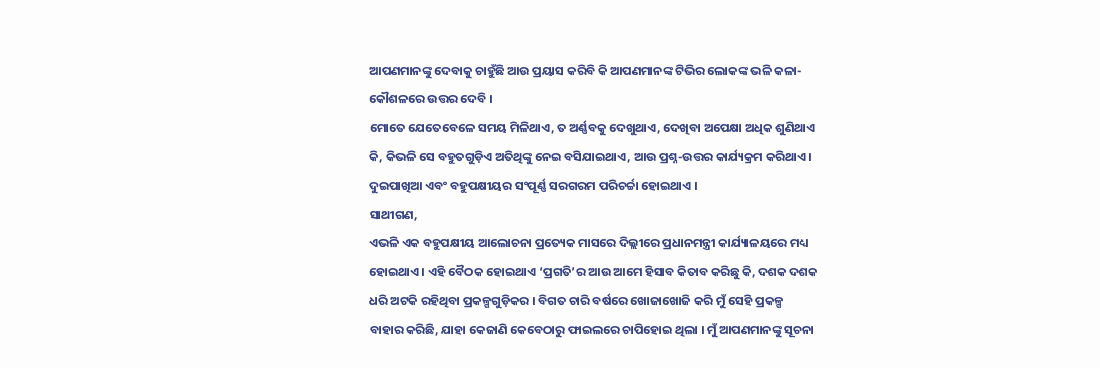ଆପଣମାନଙ୍କୁ ଦେବାକୁ ଚାହୁଁଛି ଆଉ ପ୍ରୟାସ କରିବି କି ଆପଣମାନଙ୍କ ଟିଭିର ଲୋକଙ୍କ ଭଳି କଳା-କୌଶଳରେ ଉତ୍ତର ଦେବି ।
ମୋତେ ଯେତେବେଳେ ସମୟ ମିଳିଥାଏ, ତ ଅର୍ଣ୍ଣବକୁ ଦେଖୁଥାଏ, ଦେଖିବା ଅପେକ୍ଷା ଅଧିକ ଶୁଣିଥାଏ କି, କିଭଳି ସେ ବହୁତଗୁଡ଼ିଏ ଅତିଥିଙ୍କୁ ନେଇ ବସିଯାଇଥାଏ, ଆଉ ପ୍ରଶ୍ନ-ଉତ୍ତର କାର୍ଯ୍ୟକ୍ରମ କରିଥାଏ । ଦୁଇପାଖିଆ ଏବଂ ବହୁପକ୍ଷୀୟର ସଂପୂର୍ଣ୍ଣ ସରଗରମ ପରିଚର୍ଚ୍ଚା ହୋଇଥାଏ ।
ସାଥୀଗଣ,
ଏଭଳି ଏକ ବହୁପକ୍ଷୀୟ ଆଲୋଚନା ପ୍ରତ୍ୟେକ ମାସରେ ଦିଲ୍ଲୀରେ ପ୍ରଧାନମନ୍ତ୍ରୀ କାର୍ଯ୍ୟାଳୟରେ ମଧ୍ୟ ହୋଇଥାଏ । ଏହି ବୈଠକ ହୋଇଥାଏ ‘ପ୍ରଗତି’ର ଆଉ ଆମେ ହିସାବ କିତାବ କରିଛୁ କି, ଦଶକ ଦଶକ ଧରି ଅଟକି ରହିଥିବା ପ୍ରକଳ୍ପଗୁଡ଼ିକର । ବିଗତ ଚାରି ବର୍ଷରେ ଖୋଜାଖୋଜି କରି ମୁଁ ସେହି ପ୍ରକଳ୍ପ ବାହାର କରିଛି, ଯାହା କେଜାଣି କେବେଠାରୁ ଫାଇଲରେ ଚାପିହୋଇ ଥିଲା । ମୁଁ ଆପଣମାନଙ୍କୁ ସୂଚନା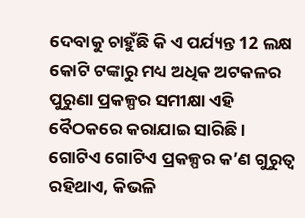ଦେବାକୁ ଚାହୁଁଛି କି ଏ ପର୍ଯ୍ୟନ୍ତ 12 ଲକ୍ଷ କୋଟି ଟଙ୍କାରୁ ମଧ୍ୟ ଅଧିକ ଅଟକଳର ପୁରୁଣା ପ୍ରକଳ୍ପର ସମୀକ୍ଷା ଏହି ବୈଠକରେ କରାଯାଇ ସାରିଛି । ଗୋଟିଏ ଗୋଟିଏ ପ୍ରକଳ୍ପର କ’ଣ ଗୁରୁତ୍ୱ ରହିଥାଏ, କିଭଳି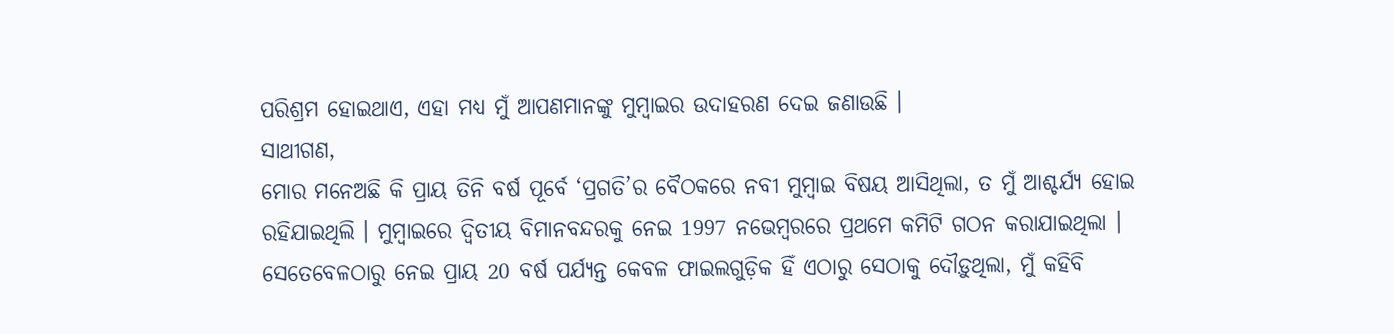ପରିଶ୍ରମ ହୋଇଥାଏ, ଏହା ମଧ୍ୟ ମୁଁ ଆପଣମାନଙ୍କୁ ମୁମ୍ବାଇର ଉଦାହରଣ ଦେଇ ଜଣାଉଛି ।
ସାଥୀଗଣ,
ମୋର ମନେଅଛି କି ପ୍ରାୟ ତିନି ବର୍ଷ ପୂର୍ବେ ‘ପ୍ରଗତି’ର ବୈଠକରେ ନବୀ ମୁମ୍ବାଇ ବିଷୟ ଆସିଥିଲା, ତ ମୁଁ ଆଶ୍ଚର୍ଯ୍ୟ ହୋଇ ରହିଯାଇଥିଲି । ମୁମ୍ବାଇରେ ଦ୍ୱିତୀୟ ବିମାନବନ୍ଦରକୁ ନେଇ 1997 ନଭେମ୍ବରରେ ପ୍ରଥମେ କମିଟି ଗଠନ କରାଯାଇଥିଲା । ସେତେବେଳଠାରୁ ନେଇ ପ୍ରାୟ 20 ବର୍ଷ ପର୍ଯ୍ୟନ୍ତ କେବଳ ଫାଇଲଗୁଡ଼ିକ ହିଁ ଏଠାରୁ ସେଠାକୁ ଦୌଡ଼ୁଥିଲା, ମୁଁ କହିବି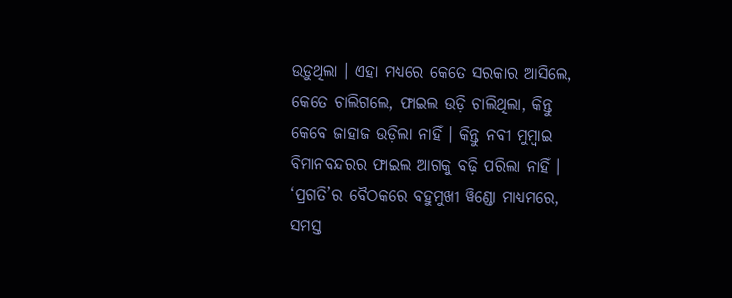ଉଡ଼ୁଥିଲା । ଏହା ମଧ୍ୟରେ କେତେ ସରକାର ଆସିଲେ, କେତେ ଚାଲିଗଲେ, ଫାଇଲ ଉଡ଼ି ଚାଲିଥିଲା, କିନ୍ତୁ କେବେ ଜାହାଜ ଉଡ଼ିଲା ନାହିଁ । କିନ୍ତୁ ନବୀ ମୁମ୍ବାଇ ବିମାନବନ୍ଦରର ଫାଇଲ ଆଗକୁ ବଢ଼ି ପରିଲା ନାହିଁ ।
‘ପ୍ରଗତି’ର ବୈଠକରେ ବହୁମୁଖୀ ୱିଣ୍ଡୋ ମାଧ୍ୟମରେ, ସମସ୍ତ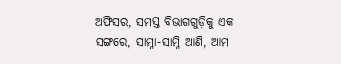ଅଫିସର, ସମସ୍ତ ବିଭାଗଗୁଡ଼ିକୁ ଏକ ସଙ୍ଗରେ, ସାମ୍ନା-ସାମ୍ନି ଆଣି, ଆମ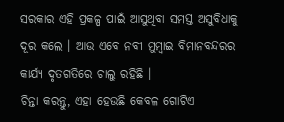ସରକାର ଏହି ପ୍ରକଳ୍ପ ପାଇଁ ଆସୁଥିବା ସମସ୍ତ ଅସୁବିଧାକୁ ଦୂର କଲେ । ଆଉ ଏବେ ନବୀ ମୁମ୍ବାଇ ବିମାନବନ୍ଦରର କାର୍ଯ୍ୟ ଦୃତଗତିରେ ଚାଲୁ ରହିଛି ।
ଚିନ୍ତା କରନ୍ତୁ, ଏହା ହେଉଛି କେବଳ ଗୋଟିଏ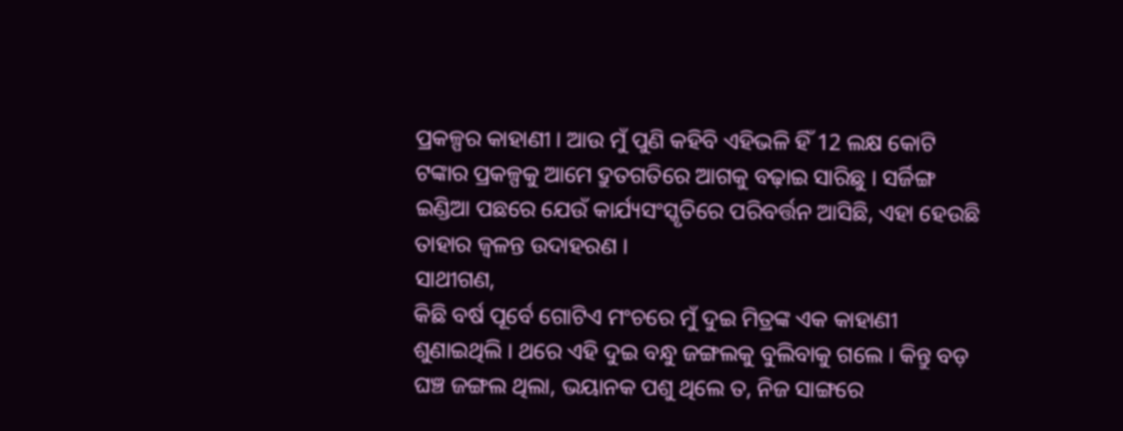ପ୍ରକଳ୍ପର କାହାଣୀ । ଆଉ ମୁଁ ପୁଣି କହିବି ଏହିଭଳି ହିଁ 12 ଲକ୍ଷ କୋଟି ଟଙ୍କାର ପ୍ରକଳ୍ପକୁ ଆମେ ଦ୍ରୁତଗତିରେ ଆଗକୁ ବଢ଼ାଇ ସାରିଛୁ । ସର୍ଜିଙ୍ଗ ଇଣ୍ଡିଆ ପଛରେ ଯେଉଁ କାର୍ଯ୍ୟସଂସ୍କୃତିରେ ପରିବର୍ତ୍ତନ ଆସିଛି, ଏହା ହେଉଛି ତାହାର ଜ୍ୱଳନ୍ତ ଉଦାହରଣ ।
ସାଥୀଗଣ,
କିଛି ବର୍ଷ ପୂର୍ବେ ଗୋଟିଏ ମଂଚରେ ମୁଁ ଦୁଇ ମିତ୍ରଙ୍କ ଏକ କାହାଣୀ ଶୁଣାଇଥିଲି । ଥରେ ଏହି ଦୁଇ ବନ୍ଧୁ ଜଙ୍ଗଲକୁ ବୁଲିବାକୁ ଗଲେ । କିନ୍ତୁ ବଡ଼ ଘଞ୍ଚ ଜଙ୍ଗଲ ଥିଲା, ଭୟାନକ ପଶୁ ଥିଲେ ତ, ନିଜ ସାଙ୍ଗରେ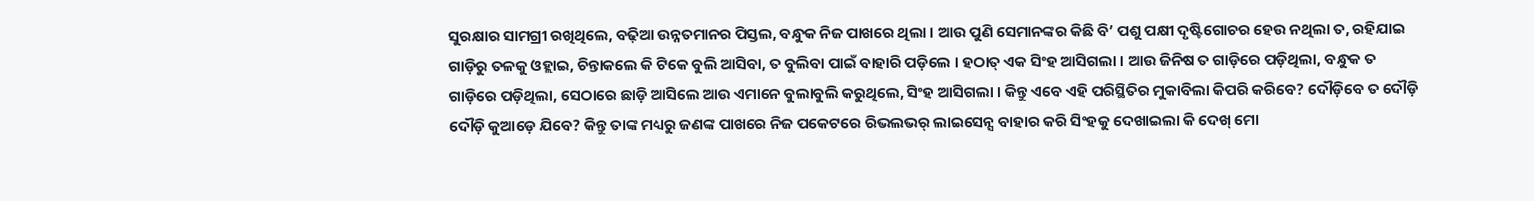ସୁରକ୍ଷାର ସାମଗ୍ରୀ ରଖିଥିଲେ, ବଢ଼ିଆ ଉନ୍ନତମାନର ପିସ୍ତଲ, ବନ୍ଧୁକ ନିଜ ପାଖରେ ଥିଲା । ଆଉ ପୁଣି ସେମାନଙ୍କର କିଛି ବି’ ପଶୁ ପକ୍ଷୀ ଦୃଷ୍ଟିଗୋଚର ହେଉ ନଥିଲା ତ, ରହିଯାଇ ଗାଡ଼ିରୁ ତଳକୁ ଓହ୍ଲାଇ, ଚିନ୍ତାକଲେ କି ଟିକେ ବୁଲି ଆସିବା, ତ ବୁଲିବା ପାଇଁ ବାହାରି ପଡ଼ିଲେ । ହଠାତ୍ ଏକ ସିଂହ ଆସିଗଲା । ଆଉ ଜିନିଷ ତ ଗାଡ଼ିରେ ପଡ଼ିଥିଲା, ବନ୍ଧୁକ ତ ଗାଡ଼ିରେ ପଡ଼ିଥିଲା, ସେଠାରେ ଛାଡ଼ି ଆସିଲେ ଆଉ ଏମାନେ ବୁଲାବୁଲି କରୁଥିଲେ, ସିଂହ ଆସିଗଲା । କିନ୍ତୁ ଏବେ ଏହି ପରିସ୍ଥିତିର ମୁକାବିଲା କିପରି କରିବେ? ଦୌଡ଼ିବେ ତ ଦୌଡ଼ି ଦୌଡ଼ି କୁଆଡ଼େ ଯିବେ? କିନ୍ତୁ ତାଙ୍କ ମଧ୍ୟରୁ ଜଣଙ୍କ ପାଖରେ ନିଜ ପକେଟରେ ରିଭଲଭର୍ ଲାଇସେନ୍ସ ବାହାର କରି ସିଂହକୁ ଦେଖାଇଲା କି ଦେଖ୍ ମୋ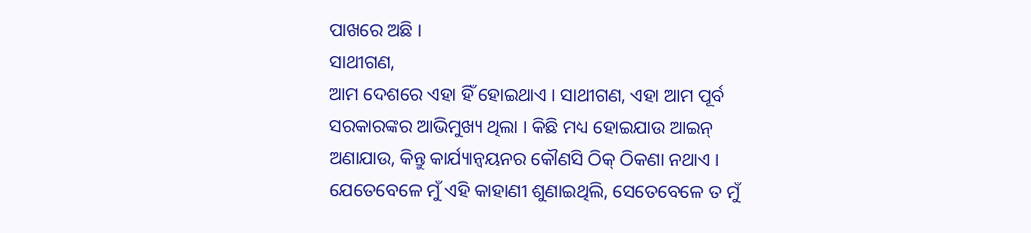ପାଖରେ ଅଛି ।
ସାଥୀଗଣ,
ଆମ ଦେଶରେ ଏହା ହିଁ ହୋଇଥାଏ । ସାଥୀଗଣ, ଏହା ଆମ ପୂର୍ବ ସରକାରଙ୍କର ଆଭିମୁଖ୍ୟ ଥିଲା । କିଛି ମଧ୍ୟ ହୋଇଯାଉ ଆଇନ୍ ଅଣାଯାଉ, କିନ୍ତୁ କାର୍ଯ୍ୟାନ୍ୱୟନର କୌଣସି ଠିକ୍ ଠିକଣା ନଥାଏ । ଯେତେବେଳେ ମୁଁ ଏହି କାହାଣୀ ଶୁଣାଇଥିଲି, ସେତେବେଳେ ତ ମୁଁ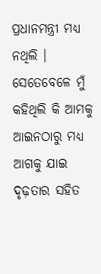ପ୍ରଧାନମନ୍ତ୍ରୀ ମଧ୍ୟ ନଥିଲି । ସେତେବେଳେ ମୁଁ କହିଥିଲି କି ଆମକୁ ଆଇନଠାରୁ ମଧ୍ୟ ଆଗକୁ ଯାଇ ଦୃଢ଼ତାର ସହିତ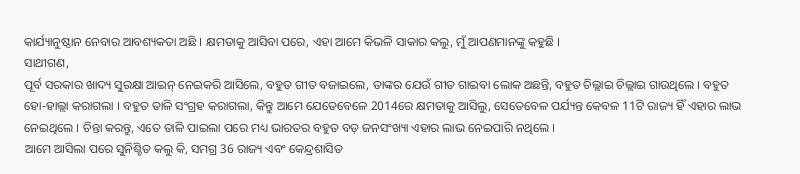କାର୍ଯ୍ୟାନୁଷ୍ଠାନ ନେବାର ଆବଶ୍ୟକତା ଅଛି । କ୍ଷମତାକୁ ଆସିବା ପରେ, ଏହା ଆମେ କିଭଳି ସାକାର କଲୁ, ମୁଁ ଆପଣମାନଙ୍କୁ କହୁଛି ।
ସାଥୀଗଣ,
ପୂର୍ବ ସରକାର ଖାଦ୍ୟ ସୁରକ୍ଷା ଆଇନ୍ ନେଇକରି ଆସିଲେ, ବହୁତ ଗୀତ ବଜାଇଲେ, ତାଙ୍କର ଯେଉଁ ଗୀତ ଗାଇବା ଲୋକ ଅଛନ୍ତି, ବହୁତ ଚିଲ୍ଲାଇ ଚିଲ୍ଲାଇ ଗାଉଥିଲେ । ବହୁତ ହୋ-ହାଲ୍ଲା କରାଗଲା । ବହୁତ ତାଳି ସଂଗ୍ରହ କରାଗଲା, କିନ୍ତୁ ଆମେ ଯେତେବେଳେ 2014ରେ କ୍ଷମତାକୁ ଆସିଲୁ, ସେତେବେଳ ପର୍ଯ୍ୟନ୍ତ କେବଳ 11ଟି ରାଜ୍ୟ ହିଁ ଏହାର ଲାଭ ନେଇଥିଲେ । ଚିନ୍ତା କରନ୍ତୁ, ଏତେ ତାଳି ପାଇଲା ପରେ ମଧ୍ୟ ଭାରତର ବହୁତ ବଡ଼ ଜନସଂଖ୍ୟା ଏହାର ଲାଭ ନେଇପାରି ନଥିଲେ ।
ଆମେ ଆସିଲା ପରେ ସୁନିଶ୍ଚିତ କଲୁ କି, ସମଗ୍ର 36 ରାଜ୍ୟ ଏବଂ କେନ୍ଦ୍ରଶାସିତ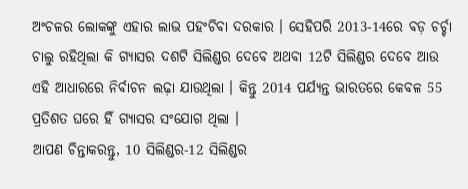ଅଂଚଳର ଲୋକଙ୍କୁ ଏହାର ଲାଭ ପହଂଚିବା ଦରକାର । ସେହିପରି 2013-14ରେ ବଡ଼ ଚର୍ଚ୍ଚା ଚାଲୁ ରହିଥିଲା କି ଗ୍ୟାସର ଦଶଟି ସିଲିଣ୍ଡର ଦେବେ ଅଥବା 12ଟି ସିଲିଣ୍ଡର ଦେବେ ଆଉ ଏହି ଆଧାରରେ ନିର୍ବାଚନ ଲଢ଼ା ଯାଉଥିଲା । କିନ୍ତୁ 2014 ପର୍ଯ୍ୟନ୍ତ ଭାରତରେ କେବଳ 55 ପ୍ରତିଶତ ଘରେ ହିଁ ଗ୍ୟାସର ସଂଯୋଗ ଥିଲା ।
ଆପଣ ଚିନ୍ତାକରନ୍ତୁ, 10 ସିଲିଣ୍ଡର-12 ସିଲିଣ୍ଡର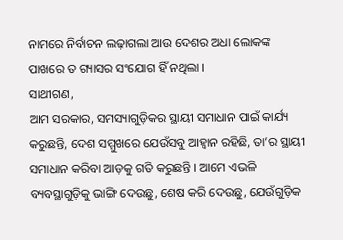ନାମରେ ନିର୍ବାଚନ ଲଢ଼ାଗଲା ଆଉ ଦେଶର ଅଧା ଲୋକଙ୍କ ପାଖରେ ତ ଗ୍ୟାସର ସଂଯୋଗ ହିଁ ନଥିଲା ।
ସାଥୀଗଣ,
ଆମ ସରକାର, ସମସ୍ୟାଗୁଡ଼ିକର ସ୍ଥାୟୀ ସମାଧାନ ପାଇଁ କାର୍ଯ୍ୟ କରୁଛନ୍ତି, ଦେଶ ସମ୍ମୁଖରେ ଯେଉଁସବୁ ଆହ୍ୱାନ ରହିଛି, ତା’ର ସ୍ଥାୟୀ ସମାଧାନ କରିବା ଆଡ଼କୁ ଗତି କରୁଛନ୍ତି । ଆମେ ଏଭଳି ବ୍ୟବସ୍ଥାଗୁଡ଼ିକୁ ଭାଙ୍ଗି ଦେଉଛୁ, ଶେଷ କରି ଦେଉଛୁ, ଯେଉଁଗୁଡ଼ିକ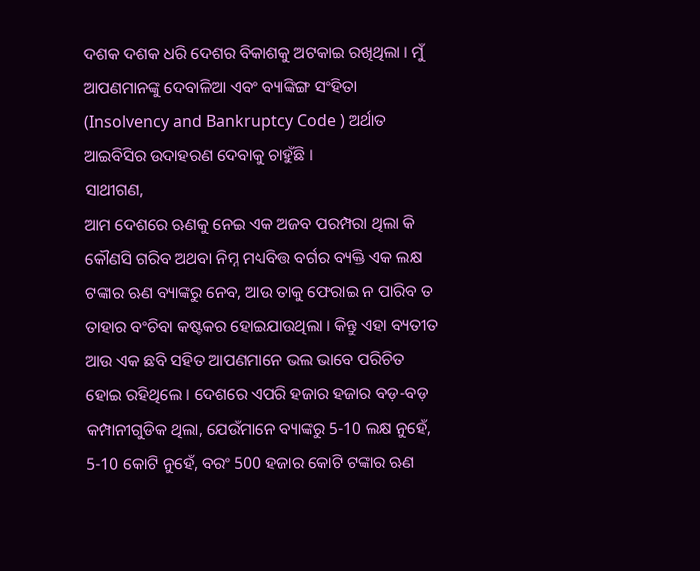ଦଶକ ଦଶକ ଧରି ଦେଶର ବିକାଶକୁ ଅଟକାଇ ରଖିଥିଲା । ମୁଁ ଆପଣମାନଙ୍କୁ ଦେବାଳିଆ ଏବଂ ବ୍ୟାଙ୍କିଙ୍ଗ ସଂହିତା (Insolvency and Bankruptcy Code ) ଅର୍ଥାତ ଆଇବିସିର ଉଦାହରଣ ଦେବାକୁ ଚାହୁଁଛି ।
ସାଥୀଗଣ,
ଆମ ଦେଶରେ ଋଣକୁ ନେଇ ଏକ ଅଜବ ପରମ୍ପରା ଥିଲା କି କୌଣସି ଗରିବ ଅଥବା ନିମ୍ନ ମଧ୍ୟବିତ୍ତ ବର୍ଗର ବ୍ୟକ୍ତି ଏକ ଲକ୍ଷ ଟଙ୍କାର ଋଣ ବ୍ୟାଙ୍କରୁ ନେବ, ଆଉ ତାକୁ ଫେରାଇ ନ ପାରିବ ତ ତାହାର ବଂଚିବା କଷ୍ଟକର ହୋଇଯାଉଥିଲା । କିନ୍ତୁ ଏହା ବ୍ୟତୀତ ଆଉ ଏକ ଛବି ସହିତ ଆପଣମାନେ ଭଲ ଭାବେ ପରିଚିତ ହୋଇ ରହିଥିଲେ । ଦେଶରେ ଏପରି ହଜାର ହଜାର ବଡ଼-ବଡ଼ କମ୍ପାନୀଗୁଡିକ ଥିଲା, ଯେଉଁମାନେ ବ୍ୟାଙ୍କରୁ 5-10 ଲକ୍ଷ ନୁହେଁ, 5-10 କୋଟି ନୁହେଁ, ବରଂ 500 ହଜାର କୋଟି ଟଙ୍କାର ଋଣ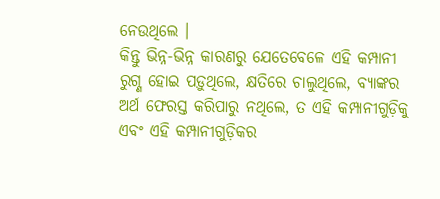ନେଉଥିଲେ ।
କିନ୍ତୁ ଭିନ୍ନ-ଭିନ୍ନ କାରଣରୁ ଯେତେବେଳେ ଏହି କମ୍ପାନୀ ରୁଗ୍ଣ ହୋଇ ପଡ଼ୁଥିଲେ, କ୍ଷତିରେ ଚାଲୁଥିଲେ, ବ୍ୟାଙ୍କର ଅର୍ଥ ଫେରସ୍ତ କରିପାରୁ ନଥିଲେ, ତ ଏହି କମ୍ପାନୀଗୁଡ଼ିକୁ ଏବଂ ଏହି କମ୍ପାନୀଗୁଡ଼ିକର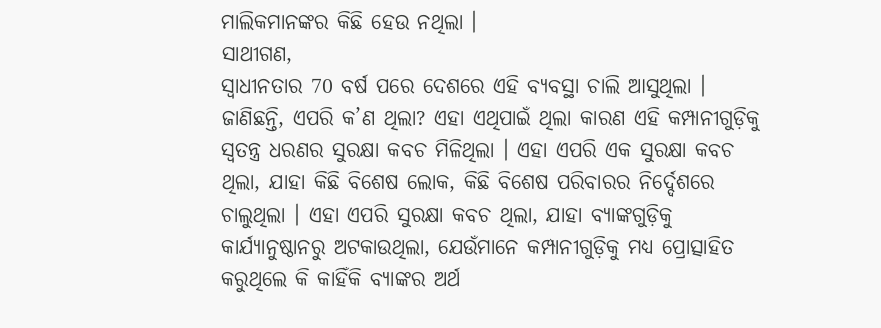ମାଲିକମାନଙ୍କର କିଛି ହେଉ ନଥିଲା ।
ସାଥୀଗଣ,
ସ୍ୱାଧୀନତାର 70 ବର୍ଷ ପରେ ଦେଶରେ ଏହି ବ୍ୟବସ୍ଥା ଚାଲି ଆସୁଥିଲା । ଜାଣିଛନ୍ତି, ଏପରି କ’ଣ ଥିଲା? ଏହା ଏଥିପାଇଁ ଥିଲା କାରଣ ଏହି କମ୍ପାନୀଗୁଡ଼ିକୁ ସ୍ୱତନ୍ତ୍ର ଧରଣର ସୁରକ୍ଷା କବଚ ମିଳିଥିଲା । ଏହା ଏପରି ଏକ ସୁରକ୍ଷା କବଚ ଥିଲା, ଯାହା କିଛି ବିଶେଷ ଲୋକ, କିଛି ବିଶେଷ ପରିବାରର ନିର୍ଦ୍ଦେଶରେ ଚାଲୁଥିଲା । ଏହା ଏପରି ସୁରକ୍ଷା କବଚ ଥିଲା, ଯାହା ବ୍ୟାଙ୍କଗୁଡ଼ିକୁ କାର୍ଯ୍ୟାନୁଷ୍ଠାନରୁ ଅଟକାଉଥିଲା, ଯେଉଁମାନେ କମ୍ପାନୀଗୁଡ଼ିକୁ ମଧ୍ୟ ପ୍ରୋତ୍ସାହିତ କରୁଥିଲେ କି କାହିଁକି ବ୍ୟାଙ୍କର ଅର୍ଥ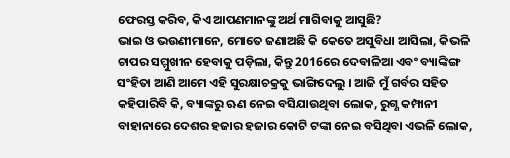ଫେରସ୍ତ କରିବ, କିଏ ଆପଣମାନଙ୍କୁ ଅର୍ଥ ମାଗିବାକୁ ଆସୁଛି?
ଭାଇ ଓ ଭଉଣୀମାନେ, ମୋତେ ଜଣାଅଛି କି କେତେ ଅସୁବିଧା ଆସିଲା, କିଭଳି ଚାପର ସମ୍ମୁଖୀନ ହେବାକୁ ପଡ଼ିଲା, କିନ୍ତୁ 2016ରେ ଦେବାଳିଆ ଏବଂ ବ୍ୟାଙ୍କିଙ୍ଗ ସଂହିତା ଆଣି ଆମେ ଏହି ସୁରକ୍ଷାଚକ୍ରକୁ ଭାଙ୍ଗିଦେଲୁ । ଆଜି ମୁଁ ଗର୍ବର ସହିତ କହିପାରିବି କି, ବ୍ୟାଙ୍କରୁ ଋଣ ନେଇ ବସିଯାଉଥିବା ଲୋକ, ରୁଗ୍ଣ କମ୍ପାନୀ ବାହାନାରେ ଦେଶର ହଜାର ହଜାର କୋଟି ଟଙ୍କା ନେଇ ବସିଥିବା ଏଭଳି ଲୋକ,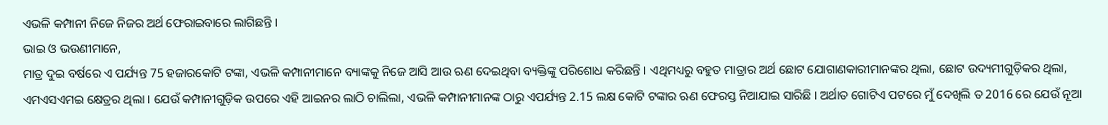ଏଭଳି କମ୍ପାନୀ ନିଜେ ନିଜର ଅର୍ଥ ଫେରାଇବାରେ ଲାଗିଛନ୍ତି ।
ଭାଇ ଓ ଭଉଣୀମାନେ,
ମାତ୍ର ଦୁଇ ବର୍ଷରେ ଏ ପର୍ଯ୍ୟନ୍ତ 75 ହଜାରକୋଟି ଟଙ୍କା, ଏଭଳି କମ୍ପାନୀମାନେ ବ୍ୟାଙ୍କକୁ ନିଜେ ଆସି ଆଉ ଋଣ ଦେଇଥିବା ବ୍ୟକ୍ତିଙ୍କୁ ପରିଶୋଧ କରିଛନ୍ତି । ଏଥିମଧ୍ୟରୁ ବହୁତ ମାତ୍ରାର ଅର୍ଥ ଛୋଟ ଯୋଗାଣକାରୀମାନଙ୍କର ଥିଲା, ଛୋଟ ଉଦ୍ୟମୀଗୁଡ଼ିକର ଥିଲା, ଏମଏସଏମଇ କ୍ଷେତ୍ରର ଥିଲା । ଯେଉଁ କମ୍ପାନୀଗୁଡ଼ିକ ଉପରେ ଏହି ଆଇନର ଲାଠି ଚାଲିଲା, ଏଭଳି କମ୍ପାନୀମାନଙ୍କ ଠାରୁ ଏପର୍ଯ୍ୟନ୍ତ 2.15 ଲକ୍ଷ କୋଟି ଟଙ୍କାର ଋଣ ଫେରସ୍ତ ନିଆଯାଇ ସାରିଛି । ଅର୍ଥାତ ଗୋଟିଏ ପଟରେ ମୁଁ ଦେଖିଲି ତ 2016 ରେ ଯେଉଁ ନୂଆ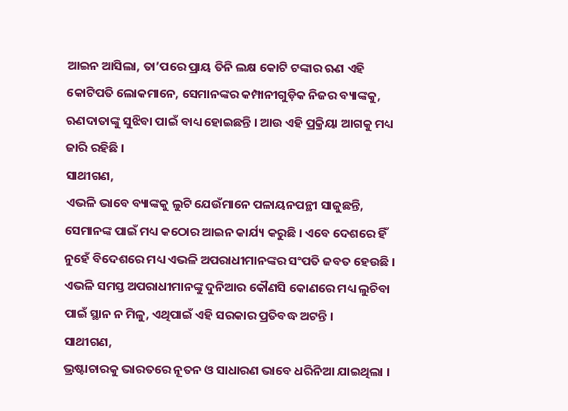ଆଇନ ଆସିଲା, ତା’ପରେ ପ୍ରାୟ ତିନି ଲକ୍ଷ କୋଟି ଟଙ୍କାର ଋଣ ଏହି କୋଟିପତି ଲୋକମାନେ, ସେମାନଙ୍କର କମ୍ପାନୀଗୁଡ଼ିକ ନିଜର ବ୍ୟାଙ୍କକୁ, ଋଣଦାତାଙ୍କୁ ସୁଝିବା ପାଇଁ ବାଧ୍ୟ ହୋଇଛନ୍ତି । ଆଉ ଏହି ପ୍ରକ୍ରିୟା ଆଗକୁ ମଧ୍ୟ ଜାରି ରହିଛି ।
ସାଥୀଗଣ,
ଏଭଳି ଭାବେ ବ୍ୟାଙ୍କକୁ ଲୁଟି ଯେଉଁମାନେ ପଳାୟନପନ୍ଥୀ ସାଜୁଛନ୍ତି, ସେମାନଙ୍କ ପାଇଁ ମଧ୍ୟ କଠୋର ଆଇନ କାର୍ଯ୍ୟ କରୁଛି । ଏବେ ଦେଶରେ ହିଁ ନୁହେଁ ବିଦେଶରେ ମଧ୍ୟ ଏଭଳି ଅପରାଧୀମାନଙ୍କର ସଂପତି ଜବତ ହେଉଛି । ଏଭଳି ସମସ୍ତ ଅପରାଧୀମାନଙ୍କୁ ଦୁନିଆର କୌଣସି କୋଣରେ ମଧ୍ୟ ଲୁଚିବା ପାଇଁ ସ୍ଥାନ ନ ମିଳୁ, ଏଥିପାଇଁ ଏହି ସରକାର ପ୍ରତିବଦ୍ଧ ଅଟନ୍ତି ।
ସାଥୀଗଣ,
ଭ୍ରଷ୍ଟାଚାରକୁ ଭାରତରେ ନୂତନ ଓ ସାଧାରଣ ଭାବେ ଧରିନିଆ ଯାଇଥିଲା ।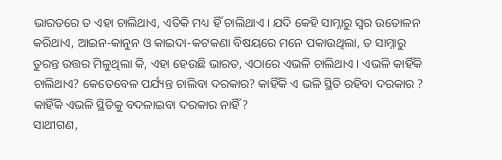ଭାରତରେ ତ ଏହା ଚାଲିଥାଏ, ଏତିକି ମଧ୍ୟ ହିଁ ଚାଲିଥାଏ । ଯଦି କେହି ସାମ୍ନାରୁ ସ୍ୱର ଉତୋଳନ କରିଥାଏ, ଆଇନ-କାନୁନ ଓ କାଇଦା-କଟକଣା ବିଷୟରେ ମନେ ପକାଉଥିଲା, ତ ସାମ୍ନାରୁ ତୁରନ୍ତ ଉତ୍ତର ମିଳୁଥିଲା କି, ଏହା ହେଉଛି ଭାରତ, ଏଠାରେ ଏଭଳି ଚାଲିଥାଏ । ଏଭଳି କାହିଁକି ଚାଲିଥାଏ? କେତେବେଳ ପର୍ଯ୍ୟନ୍ତ ଚାଲିବା ଦରକାର? କାହିଁକି ଏ ଭଳି ସ୍ଥିତି ରହିବା ଦରକାର ? କାହିଁକି ଏଭଳି ସ୍ଥିତିକୁ ବଦଳାଇବା ଦରକାର ନାହିଁ?
ସାଥୀଗଣ,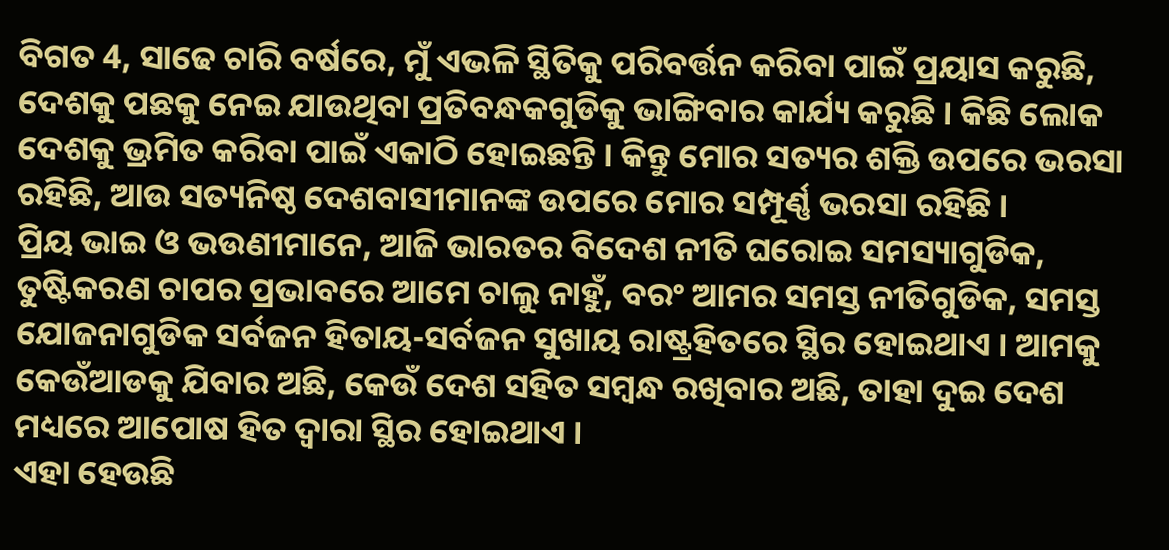ବିଗତ 4, ସାଢେ ଚାରି ବର୍ଷରେ, ମୁଁ ଏଭଳି ସ୍ଥିତିକୁ ପରିବର୍ତ୍ତନ କରିବା ପାଇଁ ପ୍ରୟାସ କରୁଛି, ଦେଶକୁ ପଛକୁ ନେଇ ଯାଉଥିବା ପ୍ରତିବନ୍ଧକଗୁଡିକୁ ଭାଙ୍ଗିବାର କାର୍ଯ୍ୟ କରୁଛି । କିଛି ଲୋକ ଦେଶକୁ ଭ୍ରମିତ କରିବା ପାଇଁ ଏକାଠି ହୋଇଛନ୍ତି । କିନ୍ତୁ ମୋର ସତ୍ୟର ଶକ୍ତି ଉପରେ ଭରସା ରହିଛି, ଆଉ ସତ୍ୟନିଷ୍ଠ ଦେଶବାସୀମାନଙ୍କ ଉପରେ ମୋର ସମ୍ପୂର୍ଣ୍ଣ ଭରସା ରହିଛି ।
ପ୍ରିୟ ଭାଇ ଓ ଭଉଣୀମାନେ, ଆଜି ଭାରତର ବିଦେଶ ନୀତି ଘରୋଇ ସମସ୍ୟାଗୁଡିକ, ତୁଷ୍ଟିକରଣ ଚାପର ପ୍ରଭାବରେ ଆମେ ଚାଲୁ ନାହୁଁ, ବରଂ ଆମର ସମସ୍ତ ନୀତିଗୁଡିକ, ସମସ୍ତ ଯୋଜନାଗୁଡିକ ସର୍ବଜନ ହିତାୟ-ସର୍ବଜନ ସୁଖାୟ ରାଷ୍ଟ୍ରହିତରେ ସ୍ଥିର ହୋଇଥାଏ । ଆମକୁ କେଉଁଆଡକୁ ଯିବାର ଅଛି, କେଉଁ ଦେଶ ସହିତ ସମ୍ବନ୍ଧ ରଖିବାର ଅଛି, ତାହା ଦୁଇ ଦେଶ ମଧ୍ୟରେ ଆପୋଷ ହିତ ଦ୍ୱାରା ସ୍ଥିର ହୋଇଥାଏ ।
ଏହା ହେଉଛି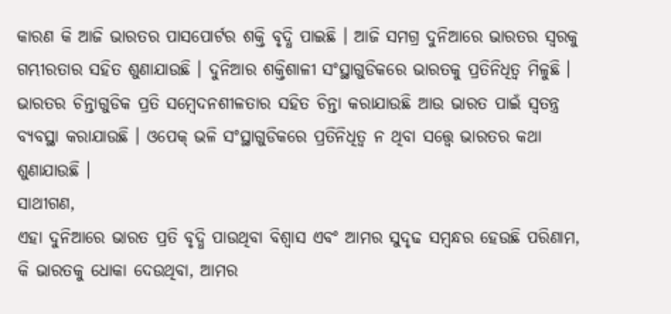କାରଣ କି ଆଜି ଭାରତର ପାସପୋର୍ଟର ଶକ୍ତି ବୃଦ୍ଧି ପାଇଛି । ଆଜି ସମଗ୍ର ଦୁନିଆରେ ଭାରତର ସ୍ୱରକୁ ଗମ୍ଭୀରତାର ସହିତ ଶୁଣାଯାଉଛି । ଦୁନିଆର ଶକ୍ତିଶାଳୀ ସଂସ୍ଥାଗୁଡିକରେ ଭାରତକୁ ପ୍ରତିନିଧିତ୍ୱ ମିଳୁଛି । ଭାରତର ଚିନ୍ତାଗୁଡିକ ପ୍ରତି ସମ୍ବେଦନଶୀଳତାର ସହିତ ଚିନ୍ତା କରାଯାଉଛି ଆଉ ଭାରତ ପାଇଁ ସ୍ୱତନ୍ତ୍ର ବ୍ୟବସ୍ଥା କରାଯାଉଛି । ଓପେକ୍ ଭଳି ସଂସ୍ଥାଗୁଡିକରେ ପ୍ରତିନିଧିତ୍ୱ ନ ଥିବା ସତ୍ତ୍ୱେ ଭାରତର କଥା ଶୁଣାଯାଉଛି ।
ସାଥୀଗଣ,
ଏହା ଦୁନିଆରେ ଭାରତ ପ୍ରତି ବୃଦ୍ଧି ପାଉଥିବା ବିଶ୍ୱାସ ଏବଂ ଆମର ସୁଦୃଢ ସମ୍ବନ୍ଧର ହେଉଛି ପରିଣାମ, କି ଭାରତକୁ ଧୋକା ଦେଉଥିବା, ଆମର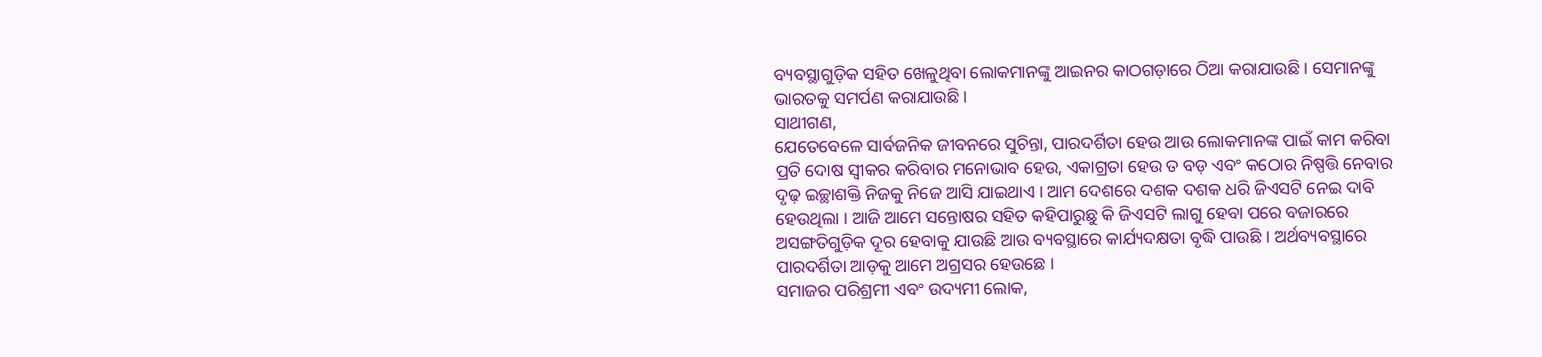ବ୍ୟବସ୍ଥାଗୁଡ଼ିକ ସହିତ ଖେଳୁଥିବା ଲୋକମାନଙ୍କୁ ଆଇନର କାଠଗଡ଼ାରେ ଠିଆ କରାଯାଉଛି । ସେମାନଙ୍କୁ ଭାରତକୁ ସମର୍ପଣ କରାଯାଉଛି ।
ସାଥୀଗଣ,
ଯେତେବେଳେ ସାର୍ବଜନିକ ଜୀବନରେ ସୁଚିନ୍ତା, ପାରଦର୍ଶିତା ହେଉ ଆଉ ଲୋକମାନଙ୍କ ପାଇଁ କାମ କରିବା ପ୍ରତି ଦୋଷ ସ୍ୱୀକର କରିବାର ମନୋଭାବ ହେଉ, ଏକାଗ୍ରତା ହେଉ ତ ବଡ଼ ଏବଂ କଠୋର ନିଷ୍ପତ୍ତି ନେବାର ଦୃଢ଼ ଇଚ୍ଛାଶକ୍ତି ନିଜକୁ ନିଜେ ଆସି ଯାଇଥାଏ । ଆମ ଦେଶରେ ଦଶକ ଦଶକ ଧରି ଜିଏସଟି ନେଇ ଦାବି ହେଉଥିଲା । ଆଜି ଆମେ ସନ୍ତୋଷର ସହିତ କହିପାରୁଛୁ କି ଜିଏସଟି ଲାଗୁ ହେବା ପରେ ବଜାରରେ ଅସଙ୍ଗତିଗୁଡ଼ିକ ଦୂର ହେବାକୁ ଯାଉଛି ଆଉ ବ୍ୟବସ୍ଥାରେ କାର୍ଯ୍ୟଦକ୍ଷତା ବୃଦ୍ଧି ପାଉଛି । ଅର୍ଥବ୍ୟବସ୍ଥାରେ ପାରଦର୍ଶିତା ଆଡ଼କୁ ଆମେ ଅଗ୍ରସର ହେଉଛେ ।
ସମାଜର ପରିଶ୍ରମୀ ଏବଂ ଉଦ୍ୟମୀ ଲୋକ,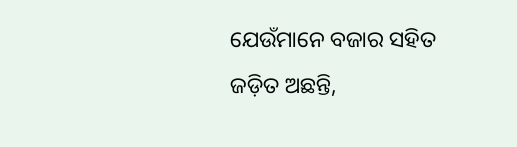ଯେଉଁମାନେ ବଜାର ସହିତ ଜଡ଼ିତ ଅଛନ୍ତି,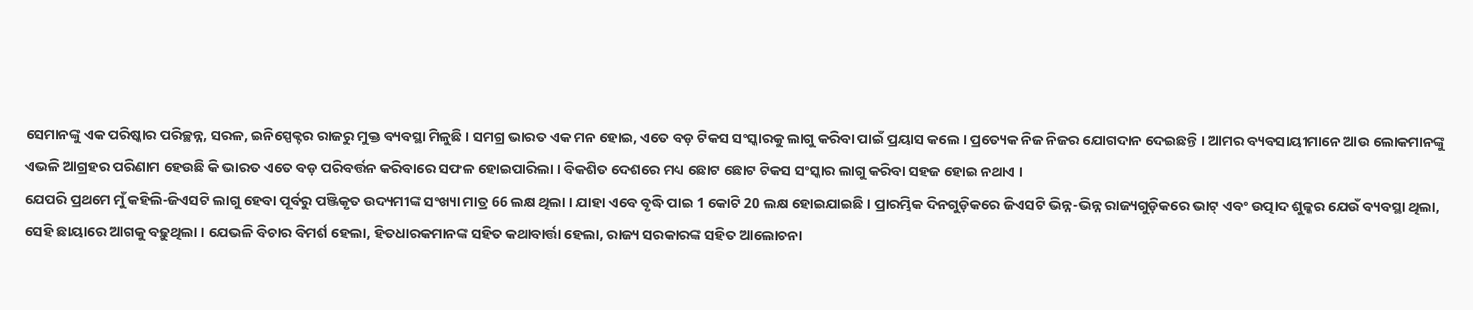ସେମାନଙ୍କୁ ଏକ ପରିଷ୍କାର ପରିଚ୍ଛନ୍ନ, ସରଳ, ଇନିସ୍ପେକ୍ଟର ରାଜରୁ ମୁକ୍ତ ବ୍ୟବସ୍ଥା ମିଳୁଛି । ସମଗ୍ର ଭାରତ ଏକ ମନ ହୋଇ, ଏତେ ବଡ଼ ଟିକସ ସଂସ୍କାରକୁ ଲାଗୁ କରିବା ପାଇଁ ପ୍ରୟାସ କଲେ । ପ୍ରତ୍ୟେକ ନିଜ ନିଜର ଯୋଗଦାନ ଦେଇଛନ୍ତି । ଆମର ବ୍ୟବସାୟୀମାନେ ଆଉ ଲୋକମାନଙ୍କୁ ଏଭଳି ଆଗ୍ରହର ପରିଣାମ ହେଉଛି କି ଭାରତ ଏତେ ବଡ଼ ପରିବର୍ତ୍ତନ କରିବାରେ ସଫଳ ହୋଇପାରିଲା । ବିକଶିତ ଦେଶରେ ମଧ୍ୟ ଛୋଟ ଛୋଟ ଟିକସ ସଂସ୍କାର ଲାଗୁ କରିବା ସହଜ ହୋଇ ନଥାଏ ।
ଯେପରି ପ୍ରଥମେ ମୁଁ କହିଲି-ଜିଏସଟି ଲାଗୁ ହେବା ପୂର୍ବରୁ ପଞ୍ଜିକୃତ ଉଦ୍ୟମୀଙ୍କ ସଂଖ୍ୟା ମାତ୍ର 66 ଲକ୍ଷ ଥିଲା । ଯାହା ଏବେ ବୃଦ୍ଧି ପାଇ 1 କୋଟି 20 ଲକ୍ଷ ହୋଇଯାଇଛି । ପ୍ରାରମ୍ଭିକ ଦିନଗୁଡ଼ିକରେ ଜିଏସଟି ଭିନ୍ନ-ଭିନ୍ନ ରାଜ୍ୟଗୁଡ଼ିକରେ ଭାଟ୍ ଏବଂ ଉତ୍ପାଦ ଶୁଳ୍କର ଯେଉଁ ବ୍ୟବସ୍ଥା ଥିଲା, ସେହି ଛାୟାରେ ଆଗକୁ ବଢ଼ୁଥିଲା । ଯେଭଳି ବିଚାର ବିମର୍ଶ ହେଲା, ହିତଧାରକମାନଙ୍କ ସହିତ କଥାବାର୍ତ୍ତା ହେଲା, ରାଜ୍ୟ ସରକାରଙ୍କ ସହିତ ଆଲୋଚନା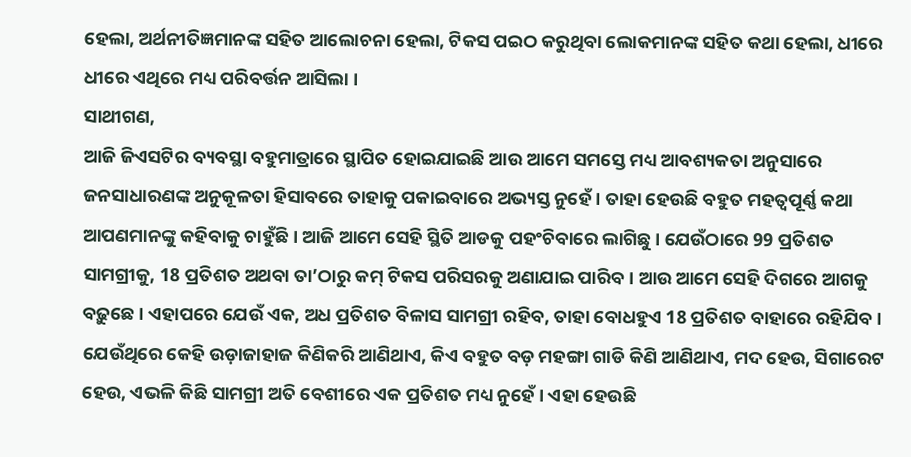ହେଲା, ଅର୍ଥନୀତିଜ୍ଞମାନଙ୍କ ସହିତ ଆଲୋଚନା ହେଲା, ଟିକସ ପଇଠ କରୁଥିବା ଲୋକମାନଙ୍କ ସହିତ କଥା ହେଲା, ଧୀରେ ଧୀରେ ଏଥିରେ ମଧ୍ୟ ପରିବର୍ତ୍ତନ ଆସିଲା ।
ସାଥୀଗଣ,
ଆଜି ଜିଏସଟିର ବ୍ୟବସ୍ଥା ବହୁମାତ୍ରାରେ ସ୍ଥାପିତ ହୋଇଯାଇଛି ଆଉ ଆମେ ସମସ୍ତେ ମଧ୍ୟ ଆବଶ୍ୟକତା ଅନୁସାରେ ଜନସାଧାରଣଙ୍କ ଅନୁକୂଳତା ହିସାବରେ ତାହାକୁ ପକାଇବାରେ ଅଭ୍ୟସ୍ତ ନୁହେଁ । ତାହା ହେଉଛି ବହୁତ ମହତ୍ୱପୂର୍ଣ୍ଣ କଥା ଆପଣମାନଙ୍କୁ କହିବାକୁ ଚାହୁଁଛି । ଆଜି ଆମେ ସେହି ସ୍ଥିତି ଆଡକୁ ପହଂଚିବାରେ ଲାଗିଛୁ । ଯେଉଁଠାରେ 99 ପ୍ରତିଶତ ସାମଗ୍ରୀକୁ, 18 ପ୍ରତିଶତ ଅଥବା ତା’ଠାରୁ କମ୍ ଟିକସ ପରିସରକୁ ଅଣାଯାଇ ପାରିବ । ଆଉ ଆମେ ସେହି ଦିଗରେ ଆଗକୁ ବଢ଼ୁଛେ । ଏହାପରେ ଯେଉଁ ଏକ, ଅଧ ପ୍ରତିଶତ ବିଳାସ ସାମଗ୍ରୀ ରହିବ, ତାହା ବୋଧହୁଏ 18 ପ୍ରତିଶତ ବାହାରେ ରହିଯିବ । ଯେଉଁଥିରେ କେହି ଉଡ଼ାଜାହାଜ କିଣିକରି ଆଣିଥାଏ, କିଏ ବହୁତ ବଡ଼ ମହଙ୍ଗା ଗାଡି କିଣି ଆଣିଥାଏ, ମଦ ହେଉ, ସିଗାରେଟ ହେଉ, ଏଭଳି କିଛି ସାମଗ୍ରୀ ଅତି ବେଶୀରେ ଏକ ପ୍ରତିଶତ ମଧ୍ୟ ନୁହେଁ । ଏହା ହେଉଛି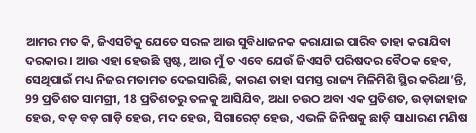ଆମର ମତ କି, ଜିଏସଟିକୁ ଯେତେ ସରଳ ଆଉ ସୁବିଧାଜନକ କରାଯାଇ ପାରିବ ତାହା କରାଯିବା ଦରକାର । ଆଉ ଏହା ହେଉଛି ସ୍ପଷ୍ଟ, ଆଉ ମୁଁ ତ ଏବେ ଯେଉଁ ଜିଏସଟି ପରିଷଦର ବୈଠକ ହେବ, ସେଥିପାଇଁ ମଧ୍ୟ ନିଜର ମତାମତ ଦେଇସାରିଛି, କାରଣ ତାହା ସମସ୍ତ ରାଜ୍ୟ ମିଳିମିଶି ସ୍ଥିର କରିଥା’ନ୍ତି, 99 ପ୍ରତିଶତ ସାମଗ୍ରୀ, 18 ପ୍ରତିଶତରୁ ତଳକୁ ଆସିଯିବ, ଅଧା ଚଉଠ ଅବା ଏକ ପ୍ରତିଶତ, ଉଡ଼ାଜାହାଜ ହେଉ, ବଡ଼ ବଡ଼ ଗାଡ଼ି ହେଉ, ମଦ ହେଉ, ସିଗାରେଟ୍ ହେଉ, ଏଭଳି ଜିନିଷକୁ ଛାଡ଼ି ସାଧାରଣ ମଣିଷ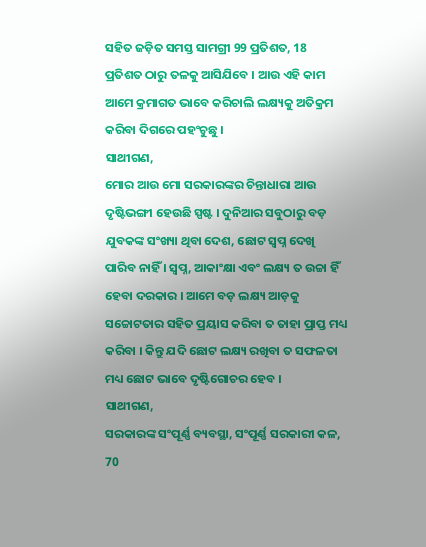ସହିତ ଜଡ଼ିତ ସମସ୍ତ ସାମଗ୍ରୀ 99 ପ୍ରତିଶତ, 18 ପ୍ରତିଶତ ଠାରୁ ତଳକୁ ଆସିଯିବେ । ଆଉ ଏହି କାମ ଆମେ କ୍ରମାଗତ ଭାବେ କରିଚାଲି ଲକ୍ଷ୍ୟକୁ ଅତିକ୍ରମ କରିବା ଦିଗରେ ପହଂଚୁଛୁ ।
ସାଥୀଗଣ,
ମୋର ଆଉ ମୋ ସରକାରଙ୍କର ଚିନ୍ତାଧାରା ଆଉ ଦୃଷ୍ଟିଭଙ୍ଗୀ ହେଉଛି ସ୍ପଷ୍ଟ । ଦୁନିଆର ସବୁଠାରୁ ବଡ଼ ଯୁବକଙ୍କ ସଂଖ୍ୟା ଥିବା ଦେଶ, ଛୋଟ ସ୍ୱପ୍ନ ଦେଖି ପାରିବ ନାହିଁ । ସ୍ୱପ୍ନ, ଆକାଂକ୍ଷା ଏବଂ ଲକ୍ଷ୍ୟ ତ ଉଚ୍ଚା ହିଁ ହେବା ଦରକାର । ଆମେ ବଡ଼ ଲକ୍ଷ୍ୟ ଆଡ଼କୁ ସଚ୍ଚୋଟତାର ସହିତ ପ୍ରୟାସ କରିବା ତ ତାହା ପ୍ରାପ୍ତ ମଧ୍ୟ କରିବା । କିନ୍ତୁ ଯଦି ଛୋଟ ଲକ୍ଷ୍ୟ ରଖିବା ତ ସଫଳତା ମଧ୍ୟ ଛୋଟ ଭାବେ ଦୃଷ୍ଟିଗୋଚର ହେବ ।
ସାଥୀଗଣ,
ସରକାରଙ୍କ ସଂପୂର୍ଣ୍ଣ ବ୍ୟବସ୍ଥା, ସଂପୂର୍ଣ୍ଣ ସରକାରୀ କଳ, 70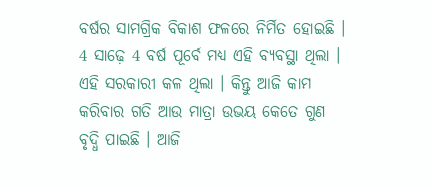ବର୍ଷର ସାମଗ୍ରିକ ବିକାଶ ଫଳରେ ନିର୍ମିତ ହୋଇଛି । 4 ସାଢ଼େ 4 ବର୍ଷ ପୂର୍ବେ ମଧ୍ୟ ଏହି ବ୍ୟବସ୍ଥା ଥିଲା । ଏହି ସରକାରୀ କଳ ଥିଲା । କିନ୍ତୁ ଆଜି କାମ କରିବାର ଗତି ଆଉ ମାତ୍ରା ଉଭୟ କେତେ ଗୁଣ ବୃଦ୍ଧି ପାଇଛି । ଆଜି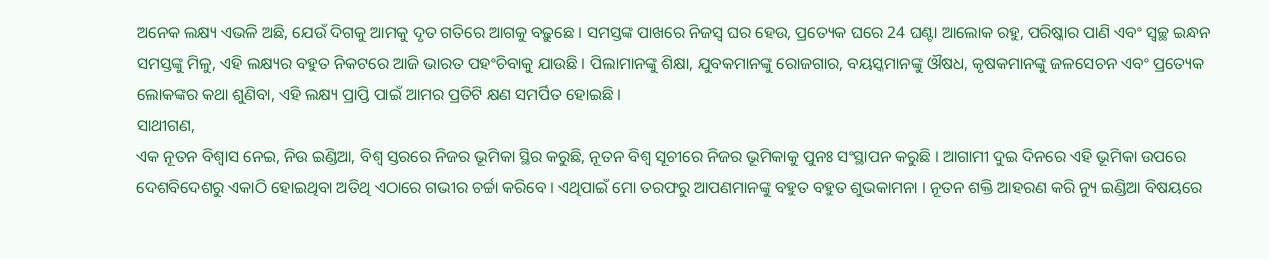ଅନେକ ଲକ୍ଷ୍ୟ ଏଭଳି ଅଛି, ଯେଉଁ ଦିଗକୁ ଆମକୁ ଦୃତ ଗତିରେ ଆଗକୁ ବଢ଼ୁଛେ । ସମସ୍ତଙ୍କ ପାଖରେ ନିଜସ୍ୱ ଘର ହେଉ, ପ୍ରତ୍ୟେକ ଘରେ 24 ଘଣ୍ଟା ଆଲୋକ ରହୁ, ପରିଷ୍କାର ପାଣି ଏବଂ ସ୍ୱଚ୍ଛ ଇନ୍ଧନ ସମସ୍ତଙ୍କୁ ମିଳୁ, ଏହି ଲକ୍ଷ୍ୟର ବହୁତ ନିକଟରେ ଆଜି ଭାରତ ପହଂଚିବାକୁ ଯାଉଛି । ପିଲାମାନଙ୍କୁ ଶିକ୍ଷା, ଯୁବକମାନଙ୍କୁ ରୋଜଗାର, ବୟସ୍କମାନଙ୍କୁ ଔଷଧ, କୃଷକମାନଙ୍କୁ ଜଳସେଚନ ଏବଂ ପ୍ରତ୍ୟେକ ଲୋକଙ୍କର କଥା ଶୁଣିବା, ଏହି ଲକ୍ଷ୍ୟ ପ୍ରାପ୍ତି ପାଇଁ ଆମର ପ୍ରତିଟି କ୍ଷଣ ସମର୍ପିତ ହୋଇଛି ।
ସାଥୀଗଣ,
ଏକ ନୂତନ ବିଶ୍ୱାସ ନେଇ, ନିଉ ଇଣ୍ଡିଆ, ବିଶ୍ୱ ସ୍ତରରେ ନିଜର ଭୂମିକା ସ୍ଥିର କରୁଛି, ନୂତନ ବିଶ୍ୱ ସୂଚୀରେ ନିଜର ଭୂମିକାକୁ ପୁନଃ ସଂସ୍ଥାପନ କରୁଛି । ଆଗାମୀ ଦୁଇ ଦିନରେ ଏହି ଭୂମିକା ଉପରେ ଦେଶବିଦେଶରୁ ଏକାଠି ହୋଇଥିବା ଅତିଥି ଏଠାରେ ଗଭୀର ଚର୍ଚ୍ଚା କରିବେ । ଏଥିପାଇଁ ମୋ ତରଫରୁ ଆପଣମାନଙ୍କୁ ବହୁତ ବହୁତ ଶୁଭକାମନା । ନୂତନ ଶକ୍ତି ଆହରଣ କରି ନ୍ୟୁ ଇଣ୍ଡିଆ ବିଷୟରେ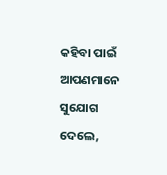କହିବା ପାଇଁ ଆପଣମାନେ ସୁଯୋଗ ଦେଲେ,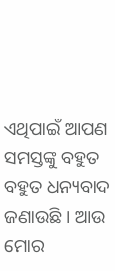ଏଥିପାଇଁ ଆପଣ ସମସ୍ତଙ୍କୁ ବହୁତ ବହୁତ ଧନ୍ୟବାଦ ଜଣାଉଛି । ଆଉ ମୋର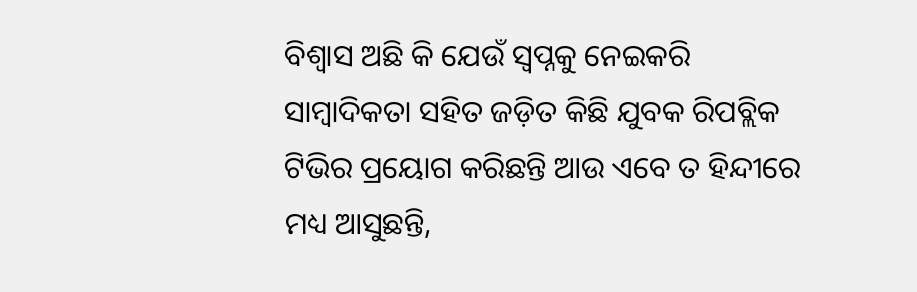ବିଶ୍ୱାସ ଅଛି କି ଯେଉଁ ସ୍ୱପ୍ନକୁ ନେଇକରି ସାମ୍ବାଦିକତା ସହିତ ଜଡ଼ିତ କିଛି ଯୁବକ ରିପବ୍ଲିକ ଟିଭିର ପ୍ରୟୋଗ କରିଛନ୍ତି ଆଉ ଏବେ ତ ହିନ୍ଦୀରେ ମଧ୍ୟ ଆସୁଛନ୍ତି,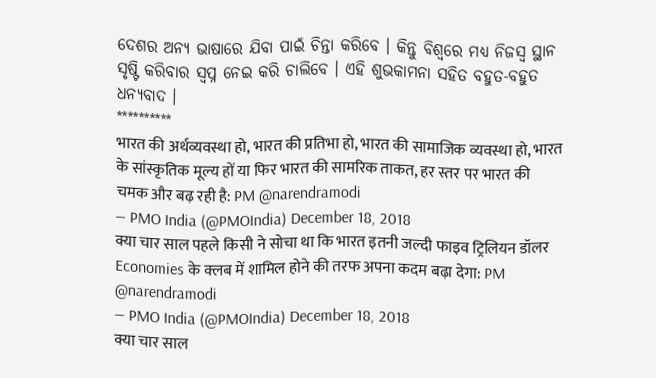ଦେଶର ଅନ୍ୟ ଭାଷାରେ ଯିବା ପାଇଁ ଚିନ୍ତା କରିବେ । କିନ୍ତୁ ବିଶ୍ୱରେ ମଧ୍ୟ ନିଜସ୍ୱ ସ୍ଥାନ ସୃଷ୍ଟି କରିବାର ସ୍ୱପ୍ନ ନେଇ କରି ଚାଲିବେ । ଏହି ଶୁଭକାମନା ସହିତ ବହୁତ-ବହୁତ ଧନ୍ୟବାଦ ।
**********
भारत की अर्थव्यवस्था हो, भारत की प्रतिभा हो, भारत की सामाजिक व्यवस्था हो, भारत के सांस्कृतिक मूल्य हों या फिर भारत की सामरिक ताकत, हर स्तर पर भारत की चमक और बढ़ रही है: PM @narendramodi
— PMO India (@PMOIndia) December 18, 2018
क्या चार साल पहले किसी ने सोचा था कि भारत इतनी जल्दी फाइव ट्रिलियन डॉलर Economies के क्लब में शामिल होने की तरफ अपना कदम बढ़ा देगा: PM @narendramodi
— PMO India (@PMOIndia) December 18, 2018
क्या चार साल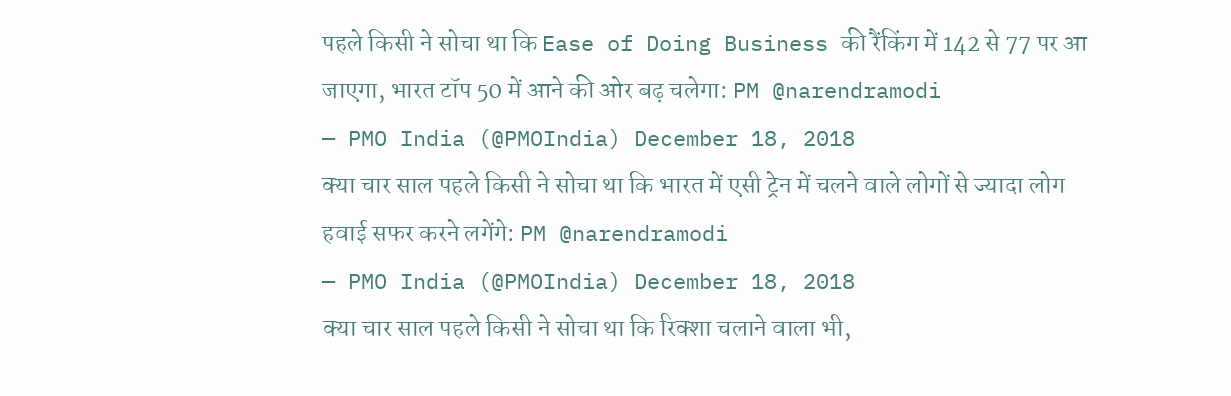पहले किसी ने सोचा था कि Ease of Doing Business की रैंकिंग में 142 से 77 पर आ जाएगा, भारत टॉप 50 में आने की ओर बढ़ चलेगा: PM @narendramodi
— PMO India (@PMOIndia) December 18, 2018
क्या चार साल पहले किसी ने सोचा था कि भारत में एसी ट्रेन में चलने वाले लोगों से ज्यादा लोग हवाई सफर करने लगेंगे: PM @narendramodi
— PMO India (@PMOIndia) December 18, 2018
क्या चार साल पहले किसी ने सोचा था कि रिक्शा चलाने वाला भी,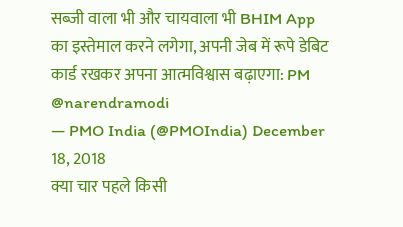सब्जी वाला भी और चायवाला भी BHIM App का इस्तेमाल करने लगेगा, अपनी जेब में रूपे डेबिट कार्ड रखकर अपना आत्मविश्वास बढ़ाएगा: PM @narendramodi
— PMO India (@PMOIndia) December 18, 2018
क्या चार पहले किसी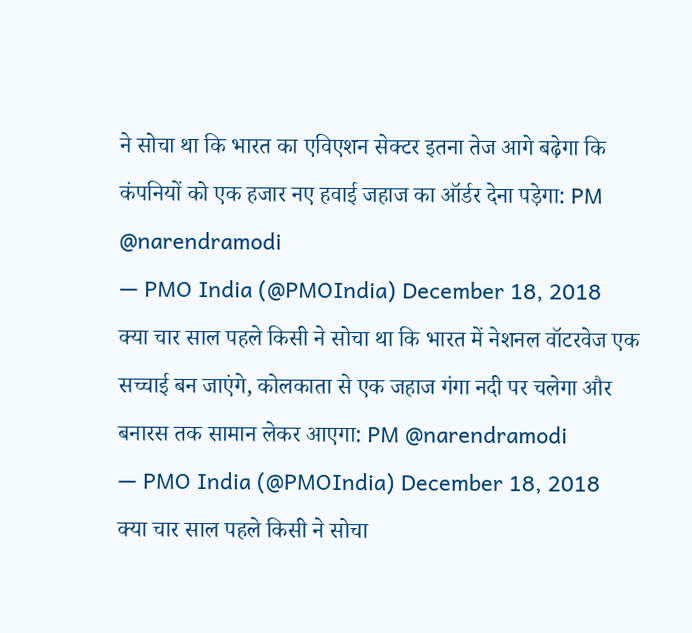ने सोचा था कि भारत का एविएशन सेक्टर इतना तेज आगे बढ़ेगा कि कंपनियों को एक हजार नए हवाई जहाज का ऑर्डर देना पड़ेगा: PM @narendramodi
— PMO India (@PMOIndia) December 18, 2018
क्या चार साल पहले किसी ने सोचा था कि भारत में नेशनल वॉटरवेज एक सच्चाई बन जाएंगे, कोलकाता से एक जहाज गंगा नदी पर चलेगा और बनारस तक सामान लेकर आएगा: PM @narendramodi
— PMO India (@PMOIndia) December 18, 2018
क्या चार साल पहले किसी ने सोचा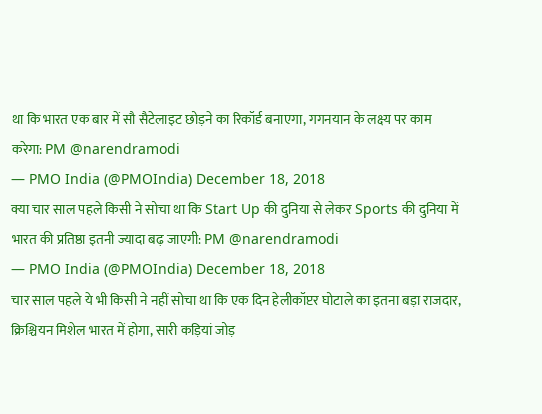था कि भारत एक बार में सौ सैटेलाइट छोड़ने का रिकॉर्ड बनाएगा, गगनयान के लक्ष्य पर काम करेगा: PM @narendramodi
— PMO India (@PMOIndia) December 18, 2018
क्या चार साल पहले किसी ने सोचा था कि Start Up की दुनिया से लेकर Sports की दुनिया में भारत की प्रतिष्ठा इतनी ज्यादा बढ़ जाएगी: PM @narendramodi
— PMO India (@PMOIndia) December 18, 2018
चार साल पहले ये भी किसी ने नहीं सोचा था कि एक दिन हेलीकॉप्टर घोटाले का इतना बड़ा राजदार, क्रिश्चियन मिशेल भारत में होगा, सारी कड़ियां जोड़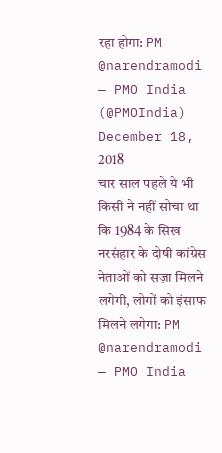रहा होगा: PM @narendramodi
— PMO India (@PMOIndia) December 18, 2018
चार साल पहले ये भी किसी ने नहीं सोचा था कि 1984 के सिख नरसंहार के दोषी कांग्रेस नेताओं को सज़ा मिलने लगेगी, लोगों को इंसाफ मिलने लगेगा: PM @narendramodi
— PMO India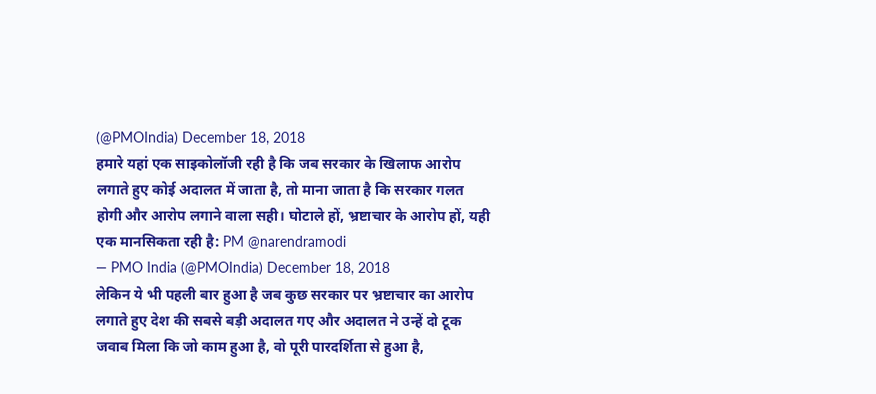(@PMOIndia) December 18, 2018
हमारे यहां एक साइकोलॉजी रही है कि जब सरकार के खिलाफ आरोप लगाते हुए कोई अदालत में जाता है, तो माना जाता है कि सरकार गलत होगी और आरोप लगाने वाला सही। घोटाले हों, भ्रष्टाचार के आरोप हों, यही एक मानसिकता रही है: PM @narendramodi
— PMO India (@PMOIndia) December 18, 2018
लेकिन ये भी पहली बार हुआ है जब कुछ सरकार पर भ्रष्टाचार का आरोप लगाते हुए देश की सबसे बड़ी अदालत गए और अदालत ने उन्हें दो टूक जवाब मिला कि जो काम हुआ है, वो पूरी पारदर्शिता से हुआ है,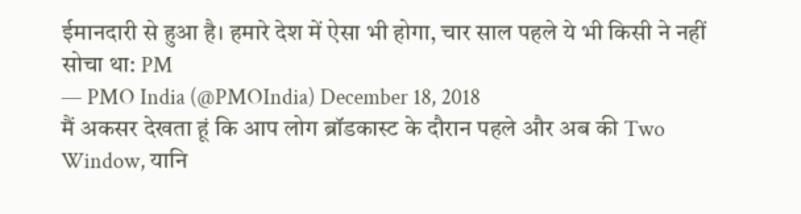ईमानदारी से हुआ है। हमारे देश में ऐसा भी होगा, चार साल पहले ये भी किसी ने नहीं सोचा था: PM
— PMO India (@PMOIndia) December 18, 2018
मैं अकसर देखता हूं कि आप लोग ब्रॉडकास्ट के दौरान पहले और अब की Two Window, यानि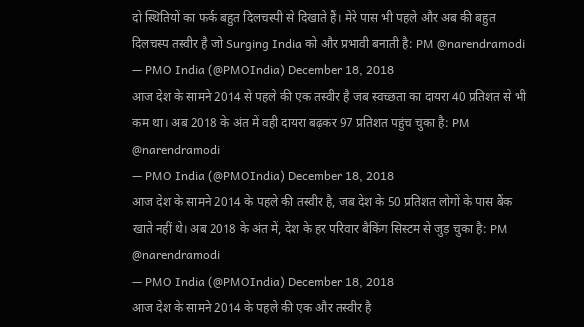दो स्थितियों का फर्क बहुत दिलचस्पी से दिखाते हैं। मेरे पास भी पहले और अब की बहुत दिलचस्प तस्वीर है जो Surging India को और प्रभावी बनाती है: PM @narendramodi
— PMO India (@PMOIndia) December 18, 2018
आज देश के सामने 2014 से पहले की एक तस्वीर है जब स्वच्छता का दायरा 40 प्रतिशत से भी कम था। अब 2018 के अंत में वही दायरा बढ़कर 97 प्रतिशत पहुंच चुका है: PM @narendramodi
— PMO India (@PMOIndia) December 18, 2018
आज देश के सामने 2014 के पहले की तस्वीर है, जब देश के 50 प्रतिशत लोगों के पास बैंक खाते नहीं थे। अब 2018 के अंत में, देश के हर परिवार बैकिंग सिस्टम से जुड़ चुका है: PM @narendramodi
— PMO India (@PMOIndia) December 18, 2018
आज देश के सामने 2014 के पहले की एक और तस्वीर है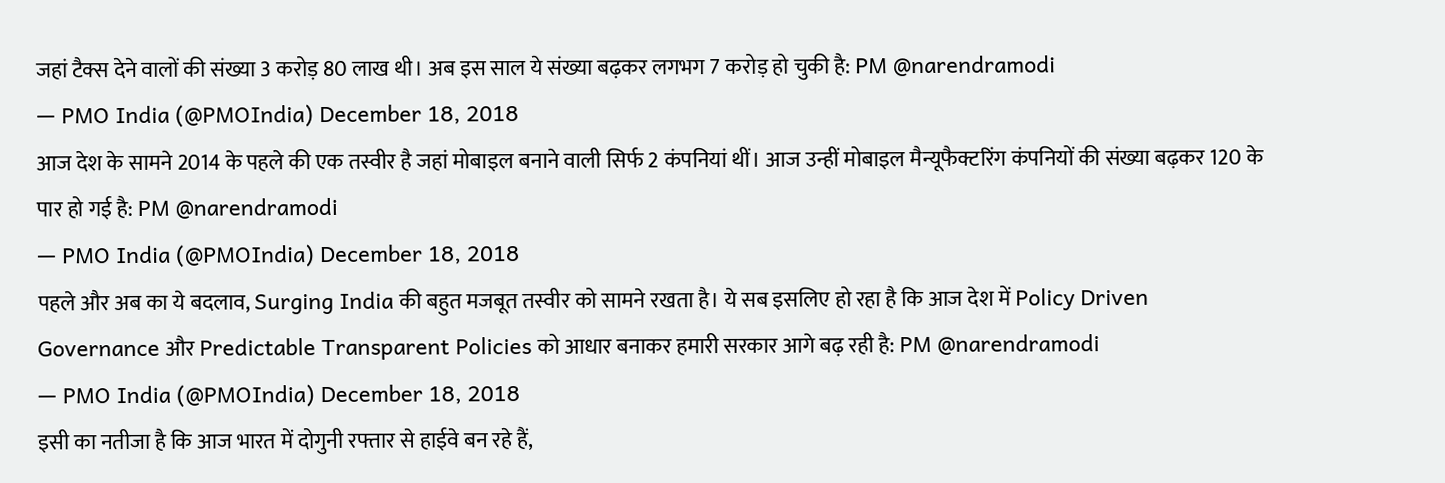जहां टैक्स देने वालों की संख्या 3 करोड़ 80 लाख थी। अब इस साल ये संख्या बढ़कर लगभग 7 करोड़ हो चुकी है: PM @narendramodi
— PMO India (@PMOIndia) December 18, 2018
आज देश के सामने 2014 के पहले की एक तस्वीर है जहां मोबाइल बनाने वाली सिर्फ 2 कंपनियां थीं। आज उन्हीं मोबाइल मैन्यूफैक्टरिंग कंपनियों की संख्या बढ़कर 120 के पार हो गई है: PM @narendramodi
— PMO India (@PMOIndia) December 18, 2018
पहले और अब का ये बदलाव, Surging India की बहुत मजबूत तस्वीर को सामने रखता है। ये सब इसलिए हो रहा है कि आज देश में Policy Driven Governance और Predictable Transparent Policies को आधार बनाकर हमारी सरकार आगे बढ़ रही है: PM @narendramodi
— PMO India (@PMOIndia) December 18, 2018
इसी का नतीजा है कि आज भारत में दोगुनी रफ्तार से हाईवे बन रहे हैं,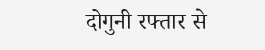दोगुनी रफ्तार से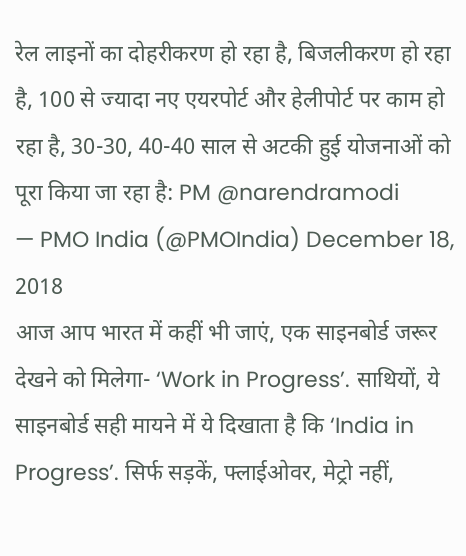रेल लाइनों का दोहरीकरण हो रहा है, बिजलीकरण हो रहा है, 100 से ज्यादा नए एयरपोर्ट और हेलीपोर्ट पर काम हो रहा है, 30-30, 40-40 साल से अटकी हुई योजनाओं को पूरा किया जा रहा है: PM @narendramodi
— PMO India (@PMOIndia) December 18, 2018
आज आप भारत में कहीं भी जाएं, एक साइनबोर्ड जरूर देखने को मिलेगा- ‘Work in Progress’. साथियों, ये साइनबोर्ड सही मायने में ये दिखाता है कि ‘India in Progress’. सिर्फ सड़कें, फ्लाईओवर, मेट्रो नहीं,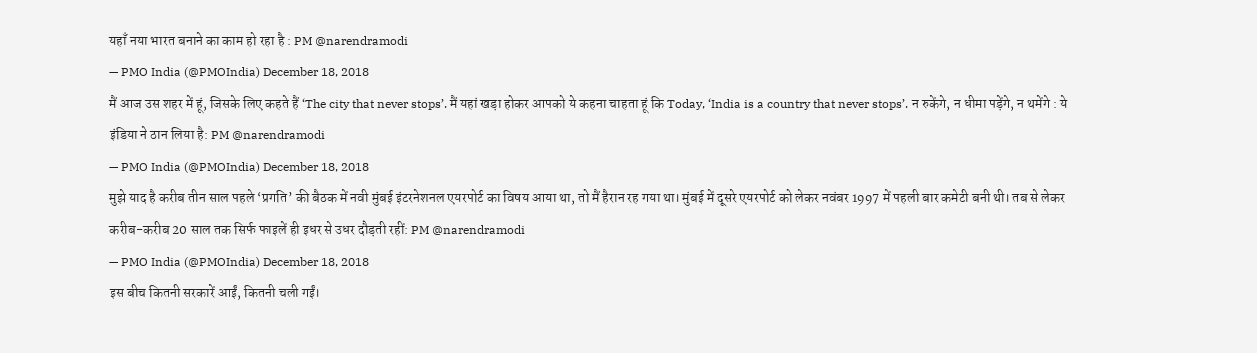यहाँ नया भारत बनाने का काम हो रहा है : PM @narendramodi
— PMO India (@PMOIndia) December 18, 2018
मैं आज उस शहर में हूं, जिसके लिए कहते हैं ‘The city that never stops’. मैं यहां खड़ा होकर आपको ये कहना चाहता हूं कि Today, ‘India is a country that never stops’. न रुकेंगे, न धीमा पड़ेंगे, न थमेंगे : ये इंडिया ने ठान लिया है: PM @narendramodi
— PMO India (@PMOIndia) December 18, 2018
मुझे याद है करीब तीन साल पहले ‘प्रगति’ की बैठक में नवी मुंबई इंटरनेशनल एयरपोर्ट का विषय आया था, तो मैं हैरान रह गया था। मुंबई में दूसरे एयरपोर्ट को लेकर नवंबर 1997 में पहली बार कमेटी बनी थी। तब से लेकर करीब-करीब 20 साल तक सिर्फ फाइलें ही इधर से उधर दौड़ती रहीं: PM @narendramodi
— PMO India (@PMOIndia) December 18, 2018
इस बीच कितनी सरकारें आईं, कितनी चली गईं।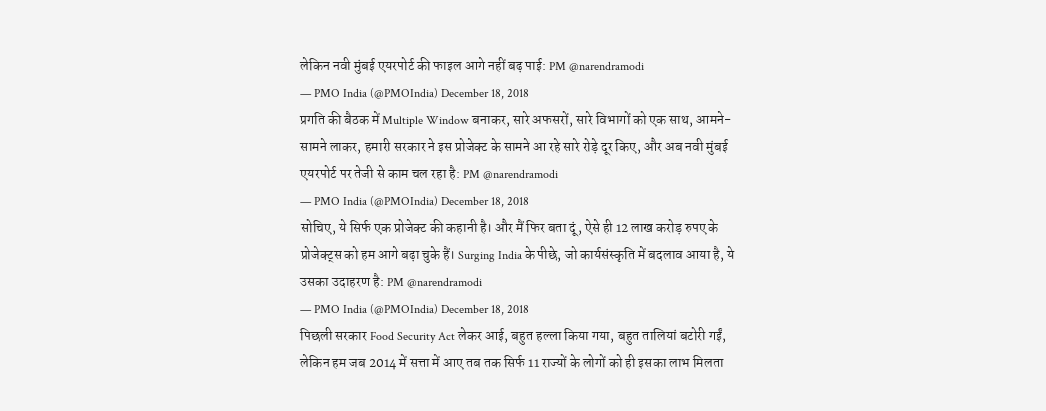लेकिन नवी मुंबई एयरपोर्ट की फाइल आगे नहीं बढ़ पाई: PM @narendramodi
— PMO India (@PMOIndia) December 18, 2018
प्रगति की बैठक में Multiple Window बनाकर, सारे अफसरों, सारे विभागों को एक साथ, आमने-सामने लाकर, हमारी सरकार ने इस प्रोजेक्ट के सामने आ रहे सारे रोड़े दूर किए, और अब नवी मुंबई एयरपोर्ट पर तेजी से काम चल रहा है: PM @narendramodi
— PMO India (@PMOIndia) December 18, 2018
सोचिए, ये सिर्फ एक प्रोजेक्ट की कहानी है। और मैं फिर बता दूं, ऐसे ही 12 लाख करोड़ रुपए के प्रोजेक्ट्स को हम आगे बढ़ा चुके हैं। Surging India के पीछे, जो कार्यसंस्कृति में बदलाव आया है, ये उसका उदाहरण है: PM @narendramodi
— PMO India (@PMOIndia) December 18, 2018
पिछली सरकार Food Security Act लेकर आई, बहुत हल्ला किया गया, बहुत तालियां बटोरी गईं, लेकिन हम जब 2014 में सत्ता में आए तब तक सिर्फ 11 राज्यों के लोगों को ही इसका लाभ मिलता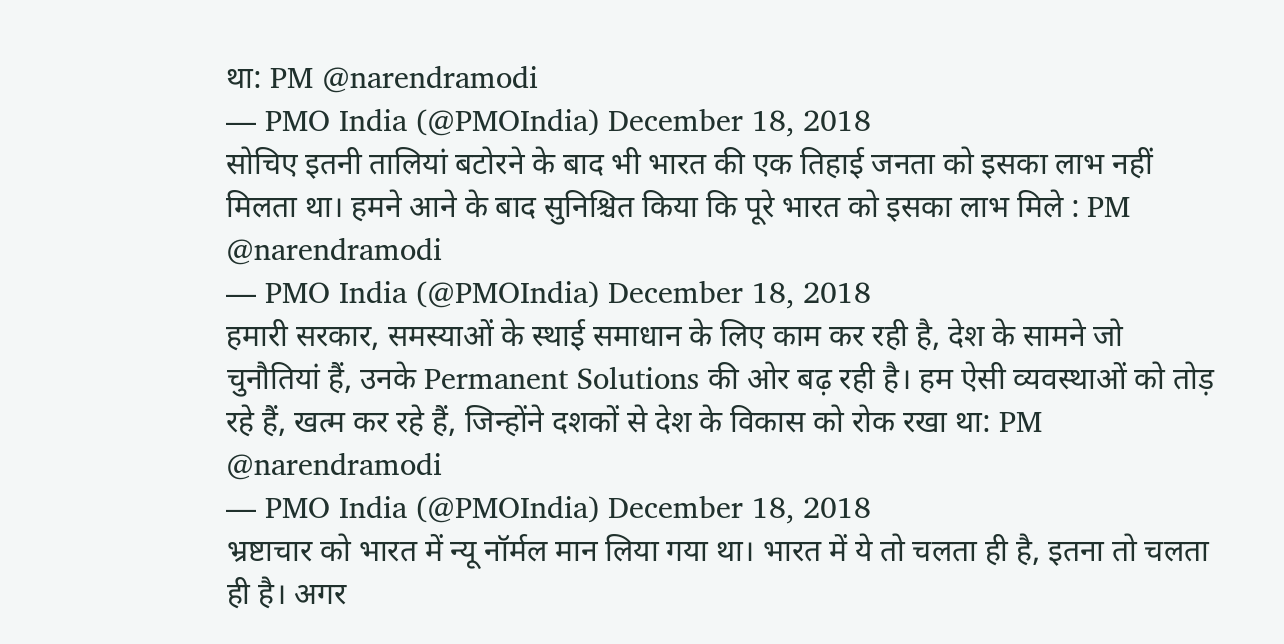था: PM @narendramodi
— PMO India (@PMOIndia) December 18, 2018
सोचिए इतनी तालियां बटोरने के बाद भी भारत की एक तिहाई जनता को इसका लाभ नहीं मिलता था। हमने आने के बाद सुनिश्चित किया कि पूरे भारत को इसका लाभ मिले : PM @narendramodi
— PMO India (@PMOIndia) December 18, 2018
हमारी सरकार, समस्याओं के स्थाई समाधान के लिए काम कर रही है, देश के सामने जो चुनौतियां हैं, उनके Permanent Solutions की ओर बढ़ रही है। हम ऐसी व्यवस्थाओं को तोड़ रहे हैं, खत्म कर रहे हैं, जिन्होंने दशकों से देश के विकास को रोक रखा था: PM @narendramodi
— PMO India (@PMOIndia) December 18, 2018
भ्रष्टाचार को भारत में न्यू नॉर्मल मान लिया गया था। भारत में ये तो चलता ही है, इतना तो चलता ही है। अगर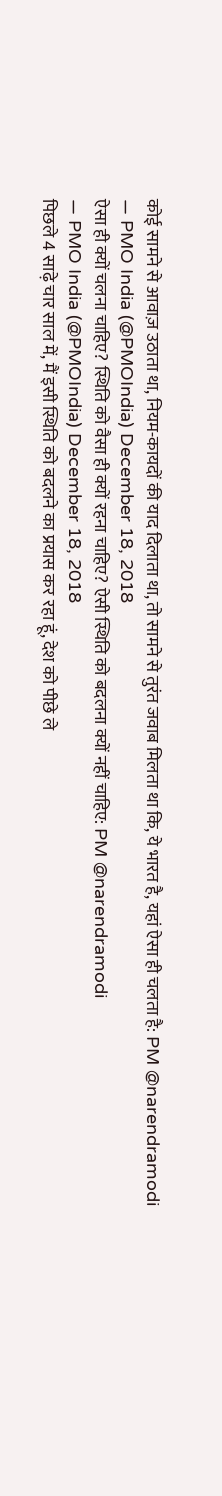कोई सामने से आवाज़ उठाता था, नियम-कायदों की याद दिलाता था, तो सामने से तुरंत जवाब मिलता था कि, ये भारत है, यहां ऐसा ही चलता है: PM @narendramodi
— PMO India (@PMOIndia) December 18, 2018
ऐसा ही क्यों चलना चाहिए? स्थिति को वैसा ही क्यों रहना चाहिए? ऐसी स्थिति को बदलना क्यों नहीं चाहिए: PM @narendramodi
— PMO India (@PMOIndia) December 18, 2018
पिछले 4 साढ़े चार साल में, मैं इसी स्थिति को बदलने का प्रयास कर रहा हूं, देश को पीछे ले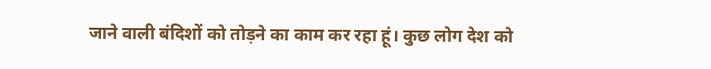जाने वाली बंदिशों को तोड़ने का काम कर रहा हूं। कुछ लोग देश को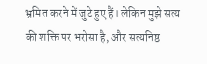भ्रमित करने में जुटे हुए हैं। लेकिन मुझे सत्य की शक्ति पर भरोसा है, और सत्यनिष्ठ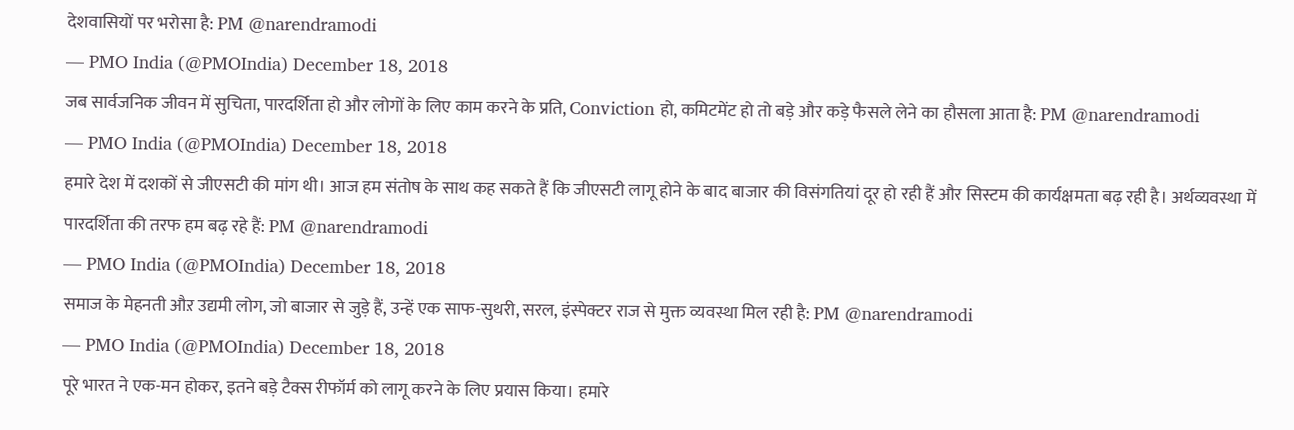देशवासियों पर भरोसा है: PM @narendramodi
— PMO India (@PMOIndia) December 18, 2018
जब सार्वजनिक जीवन में सुचिता, पारदर्शिता हो और लोगों के लिए काम करने के प्रति, Conviction हो, कमिटमेंट हो तो बड़े और कड़े फैसले लेने का हौसला आता है: PM @narendramodi
— PMO India (@PMOIndia) December 18, 2018
हमारे देश में दशकों से जीएसटी की मांग थी। आज हम संतोष के साथ कह सकते हैं कि जीएसटी लागू होने के बाद बाजार की विसंगतियां दूर हो रही हैं और सिस्टम की कार्यक्षमता बढ़ रही है। अर्थव्यवस्था में पारदर्शिता की तरफ हम बढ़ रहे हैं: PM @narendramodi
— PMO India (@PMOIndia) December 18, 2018
समाज के मेहनती औऱ उद्यमी लोग, जो बाजार से जुड़े हैं, उन्हें एक साफ-सुथरी, सरल, इंस्पेक्टर राज से मुक्त व्यवस्था मिल रही है: PM @narendramodi
— PMO India (@PMOIndia) December 18, 2018
पूरे भारत ने एक-मन होकर, इतने बड़े टैक्स रीफॉर्म को लागू करने के लिए प्रयास किया। हमारे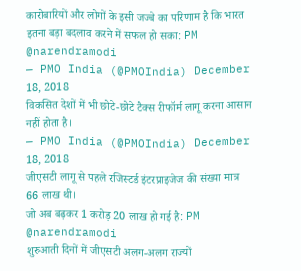कारोबारियों और लोगों के इसी जज्बे का परिणाम है कि भारत इतना बड़ा बदलाव करने में सफल हो सका: PM @narendramodi
— PMO India (@PMOIndia) December 18, 2018
विकसित देशों में भी छोटे-छोटे टैक्स रीफॉर्म लागू करना आसान नहीं होता है।
— PMO India (@PMOIndia) December 18, 2018
जीएसटी लागू से पहले रजिस्टर्ड इंटरप्राइजेज की संख्या मात्र 66 लाख थी।
जो अब बढ़कर 1 करोड़ 20 लाख हो गई है: PM @narendramodi
शुरुआती दिनों में जीएसटी अलग-अलग राज्यों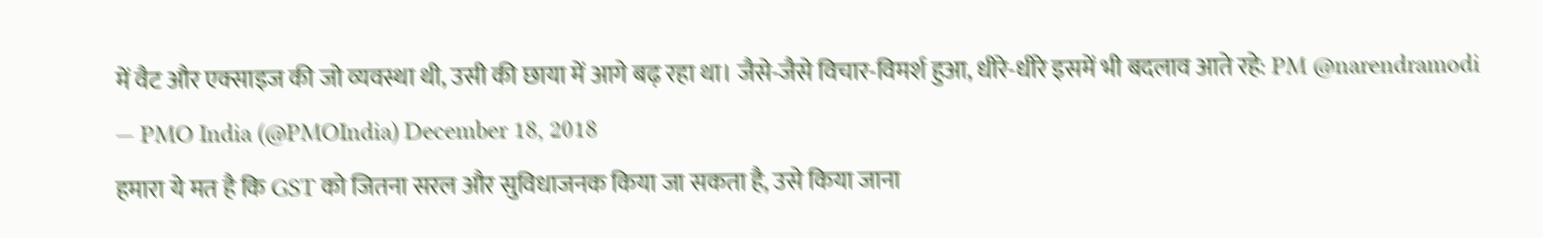में वैट और एक्साइज की जो व्यवस्था थी, उसी की छाया में आगे बढ़ रहा था। जैसे-जैसे विचार-विमर्श हुआ, धीरे-धीरे इसमें भी बदलाव आते रहे: PM @narendramodi
— PMO India (@PMOIndia) December 18, 2018
हमारा ये मत है कि GST को जितना सरल और सुविधाजनक किया जा सकता है, उसे किया जाना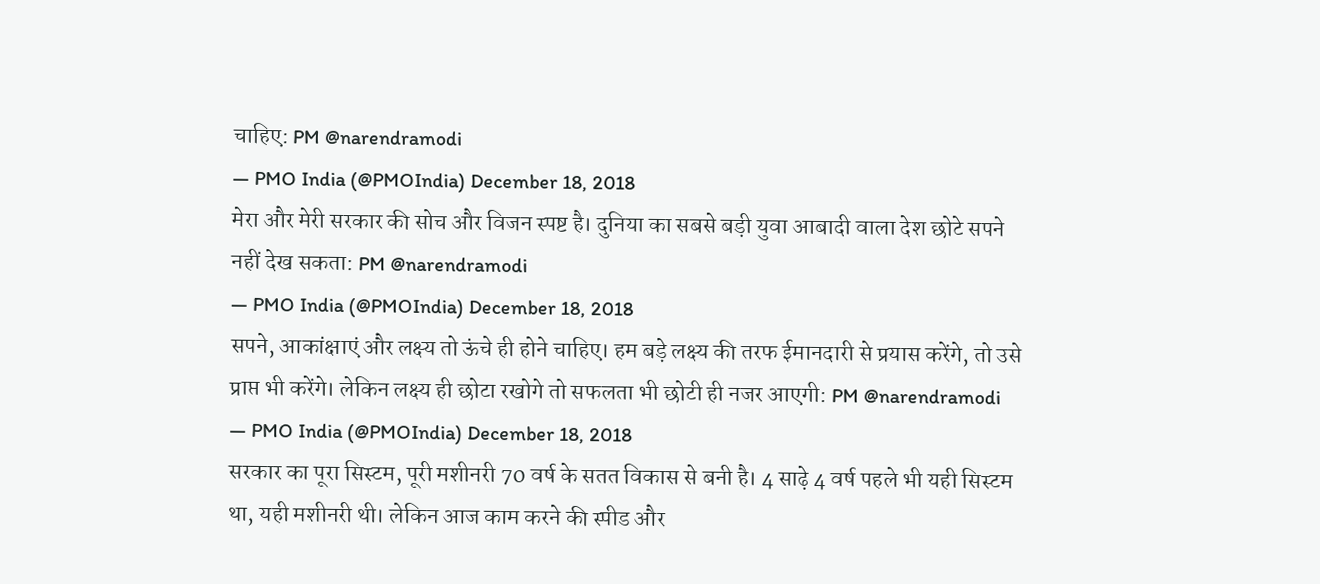चाहिए: PM @narendramodi
— PMO India (@PMOIndia) December 18, 2018
मेरा और मेरी सरकार की सोच और विजन स्पष्ट है। दुनिया का सबसे बड़ी युवा आबादी वाला देश छोटे सपने नहीं देख सकता: PM @narendramodi
— PMO India (@PMOIndia) December 18, 2018
सपने, आकांक्षाएं और लक्ष्य तो ऊंचे ही होने चाहिए। हम बड़े लक्ष्य की तरफ ईमानदारी से प्रयास करेंगे, तो उसे प्राप्त भी करेंगे। लेकिन लक्ष्य ही छोटा रखोगे तो सफलता भी छोटी ही नजर आएगी: PM @narendramodi
— PMO India (@PMOIndia) December 18, 2018
सरकार का पूरा सिस्टम, पूरी मशीनरी 70 वर्ष के सतत विकास से बनी है। 4 साढ़े 4 वर्ष पहले भी यही सिस्टम था, यही मशीनरी थी। लेकिन आज काम करने की स्पीड और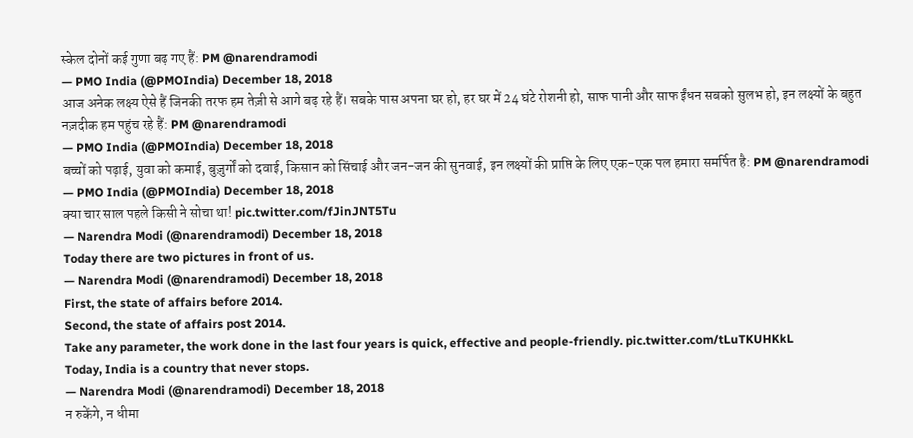स्केल दोनों कई गुणा बढ़ गए हैं: PM @narendramodi
— PMO India (@PMOIndia) December 18, 2018
आज अनेक लक्ष्य ऐसे हैं जिनकी तरफ हम तेज़ी से आगे बढ़ रहे हैं। सबके पास अपना घर हो, हर घर में 24 घंटे रोशनी हो, साफ पानी और साफ ईंधन सबको सुलभ हो, इन लक्ष्यों के बहुत नज़दीक हम पहुंच रहे हैं: PM @narendramodi
— PMO India (@PMOIndia) December 18, 2018
बच्चों को पढ़ाई, युवा को कमाई, बुज़ुर्गों को दवाई, किसान को सिंचाई और जन-जन की सुनवाई, इन लक्ष्यों की प्राप्ति के लिए एक-एक पल हमारा समर्पित है: PM @narendramodi
— PMO India (@PMOIndia) December 18, 2018
क्या चार साल पहले किसी ने सोचा था! pic.twitter.com/fJinJNT5Tu
— Narendra Modi (@narendramodi) December 18, 2018
Today there are two pictures in front of us.
— Narendra Modi (@narendramodi) December 18, 2018
First, the state of affairs before 2014.
Second, the state of affairs post 2014.
Take any parameter, the work done in the last four years is quick, effective and people-friendly. pic.twitter.com/tLuTKUHKkL
Today, India is a country that never stops.
— Narendra Modi (@narendramodi) December 18, 2018
न रुकेंगे, न धीमा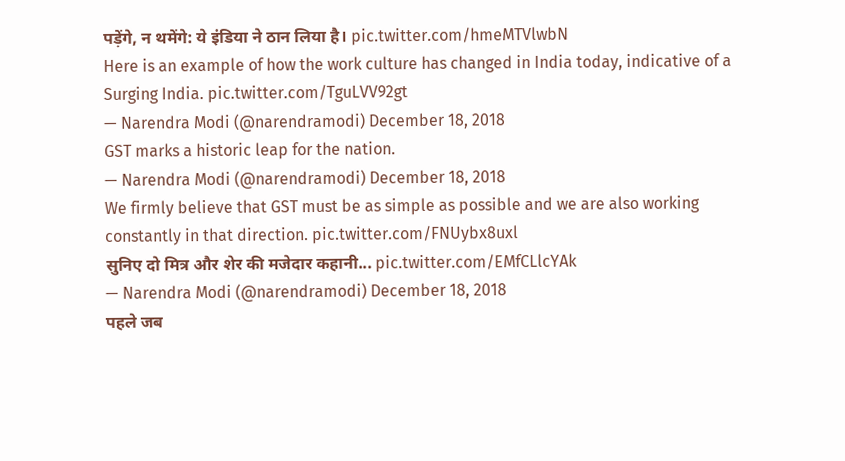पड़ेंगे, न थमेंगे: ये इंडिया ने ठान लिया है। pic.twitter.com/hmeMTVlwbN
Here is an example of how the work culture has changed in India today, indicative of a Surging India. pic.twitter.com/TguLVV92gt
— Narendra Modi (@narendramodi) December 18, 2018
GST marks a historic leap for the nation.
— Narendra Modi (@narendramodi) December 18, 2018
We firmly believe that GST must be as simple as possible and we are also working constantly in that direction. pic.twitter.com/FNUybx8uxl
सुनिए दो मित्र और शेर की मजेदार कहानी... pic.twitter.com/EMfCLlcYAk
— Narendra Modi (@narendramodi) December 18, 2018
पहले जब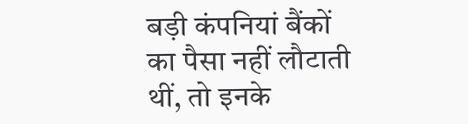बड़ी कंपनियां बैंकों का पैसा नहीं लौटाती थीं, तो इनके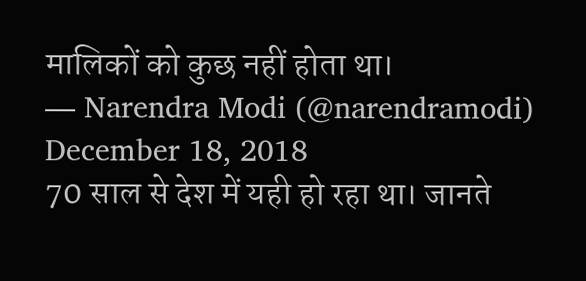मालिकों को कुछ नहीं होता था।
— Narendra Modi (@narendramodi) December 18, 2018
70 साल से देश में यही हो रहा था। जानते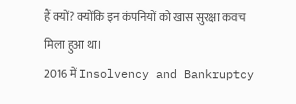हैं क्यों? क्योंकि इन कंपनियों को खास सुरक्षा कवच मिला हुआ था।
2016 में Insolvency and Bankruptcy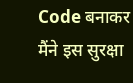Code बनाकर मैंने इस सुरक्षा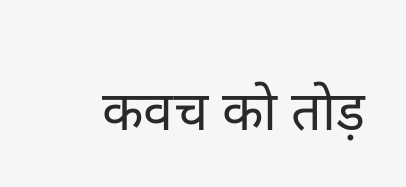कवच को तोड़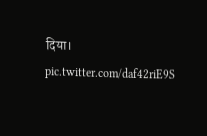दिया। pic.twitter.com/daf42riE9S